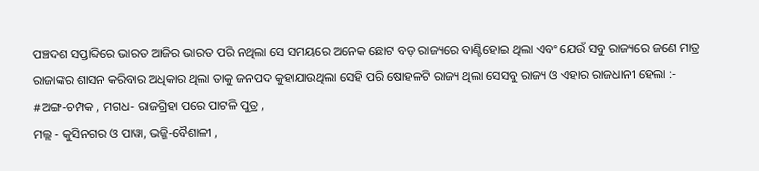ପଞ୍ଚଦଶ ସପ୍ତାବ୍ଦିରେ ଭାରତ ଆଜିର ଭାରତ ପରି ନଥିଲା ସେ ସମୟରେ ଅନେକ ଛୋଟ ବଡ଼ ରାଜ୍ୟରେ ବାଣ୍ଟିହୋଇ ଥିଲା ଏବଂ ଯେଉଁ ସବୁ ରାଜ୍ୟରେ ଜଣେ ମାତ୍ର ରାଜାଙ୍କର ଶାସନ କରିବାର ଅଧିକାର ଥିଲା ତାକୁ ଜନପଦ କୁହାଯାଉଥିଲା ସେହି ପରି ଷୋହଳଟି ରାଜ୍ୟ ଥିଲା ସେସବୁ ରାଜ୍ୟ ଓ ଏହାର ରାଜଧାନୀ ହେଲା :-
#ଅଙ୍ଗ-ଚମ୍ପକ , ମଗଧ- ରାଜଗ୍ରିହା ପରେ ପାଟଳି ପୁତ୍ର ,
ମଲ୍ଲ - କୁସିନଗର ଓ ପାୱା, ଭଜ୍ଜି-ବୈଶାଳୀ ,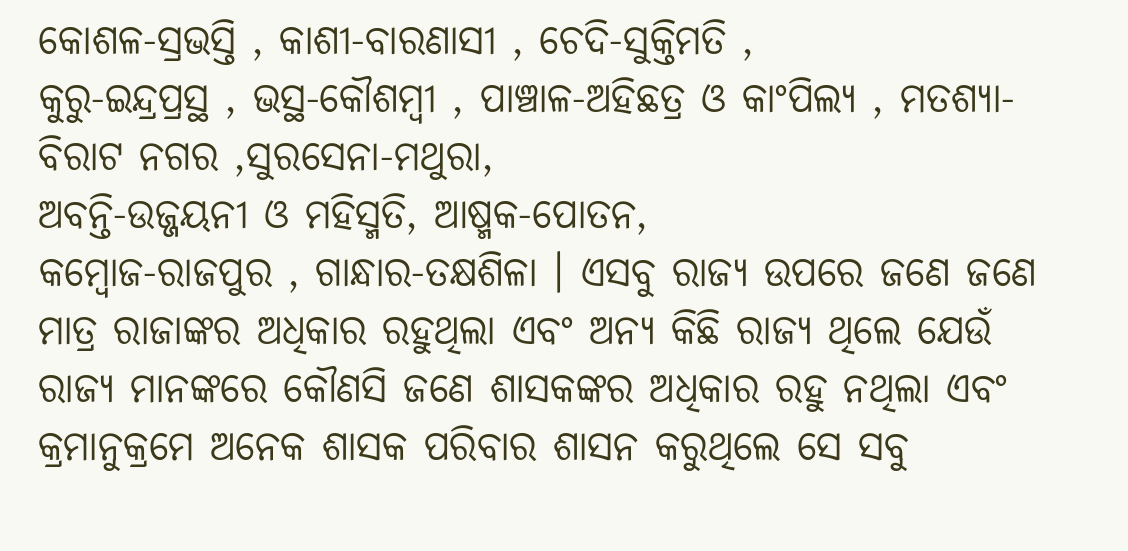କୋଶଳ-ସ୍ରଭସ୍ତି , କାଶୀ-ବାରଣାସୀ , ଚେଦି-ସୁକ୍ତିମତି ,
କୁରୁ-ଇନ୍ଦ୍ରପ୍ରସ୍ଥ , ଭସ୍ଥ-କୌଶମ୍ବୀ , ପାଞ୍ଚାଳ-ଅହିଛତ୍ର ଓ କାଂପିଲ୍ୟ , ମତଶ୍ୟା-ବିରାଟ ନଗର ,ସୁରସେନା-ମଥୁରା,
ଅବନ୍ତି-ଉଜ୍ଜୟନୀ ଓ ମହିସ୍ମତି, ଆଷ୍ମକ-ପୋତନ,
କମ୍ବୋଜ-ରାଜପୁର , ଗାନ୍ଧାର-ତକ୍ଷଶିଳା । ଏସବୁ ରାଜ୍ୟ ଉପରେ ଜଣେ ଜଣେ ମାତ୍ର ରାଜାଙ୍କର ଅଧିକାର ରହୁଥିଲା ଏବଂ ଅନ୍ୟ କିଛି ରାଜ୍ୟ ଥିଲେ ଯେଉଁ ରାଜ୍ୟ ମାନଙ୍କରେ କୌଣସି ଜଣେ ଶାସକଙ୍କର ଅଧିକାର ରହୁ ନଥିଲା ଏବଂ କ୍ରମାନୁକ୍ରମେ ଅନେକ ଶାସକ ପରିବାର ଶାସନ କରୁଥିଲେ ସେ ସବୁ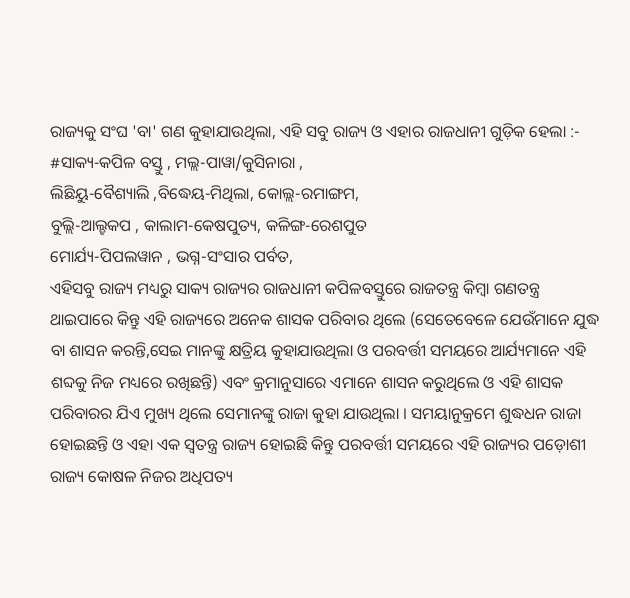ରାଜ୍ୟକୁ ସଂଘ 'ବା' ଗଣ କୁହାଯାଉଥିଲା, ଏହି ସବୁ ରାଜ୍ୟ ଓ ଏହାର ରାଜଧାନୀ ଗୁଡ଼ିକ ହେଲା :-
#ସାକ୍ୟ-କପିଳ ବସ୍ତୁ , ମଲ୍ଲ-ପାୱା/କୁସିନାରା ,
ଲିଛିୟୁ-ବୈଶ୍ୟାଲି ,ବିଦ୍ଧେୟ-ମିଥିଲା, କୋଲ୍ଲ-ରମାଙ୍ଗମ,
ବୁଲ୍ଲି-ଆଲ୍ହକପ , କାଲାମ-କେଷପୁତ୍ୟ, କଳିଙ୍ଗ-ରେଶପୁତ
ମୋର୍ଯ୍ୟ-ପିପଲୱାନ , ଭଗ୍ନ-ସଂସାର ପର୍ବତ,
ଏହିସବୁ ରାଜ୍ୟ ମଧ୍ୟରୁ ସାକ୍ୟ ରାଜ୍ୟର ରାଜଧାନୀ କପିଳବସ୍ତୁରେ ରାଜତନ୍ତ୍ର କିମ୍ବା ଗଣତନ୍ତ୍ର ଥାଇପାରେ କିନ୍ତୁ ଏହି ରାଜ୍ୟରେ ଅନେକ ଶାସକ ପରିବାର ଥିଲେ (ସେତେବେଳେ ଯେଉଁମାନେ ଯୁଦ୍ଧ ବା ଶାସନ କରନ୍ତି,ସେଇ ମାନଙ୍କୁ କ୍ଷତ୍ରିୟ କୁହାଯାଉଥିଲା ଓ ପରବର୍ତ୍ତୀ ସମୟରେ ଆର୍ଯ୍ୟମାନେ ଏହି ଶବ୍ଦକୁ ନିଜ ମଧ୍ୟରେ ରଖିଛନ୍ତି) ଏବଂ କ୍ରମାନୁସାରେ ଏମାନେ ଶାସନ କରୁଥିଲେ ଓ ଏହି ଶାସକ ପରିବାରର ଯିଏ ମୁଖ୍ୟ ଥିଲେ ସେମାନଙ୍କୁ ରାଜା କୁହା ଯାଉଥିଲା । ସମୟାନୁକ୍ରମେ ଶୁଦ୍ଧଧନ ରାଜା ହୋଇଛନ୍ତି ଓ ଏହା ଏକ ସ୍ୱତନ୍ତ୍ର ରାଜ୍ୟ ହୋଇଛି କିନ୍ତୁ ପରବର୍ତ୍ତୀ ସମୟରେ ଏହି ରାଜ୍ୟର ପଡ଼ୋଶୀ ରାଜ୍ୟ କୋଷଳ ନିଜର ଅଧିପତ୍ୟ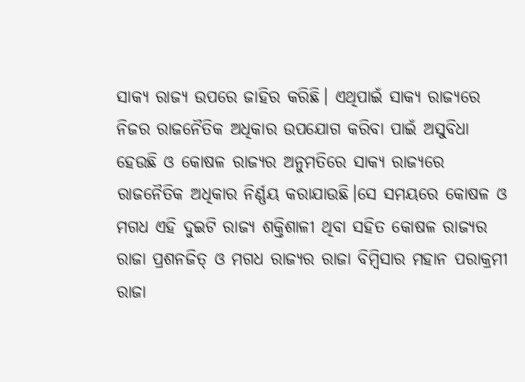ସାକ୍ୟ ରାଜ୍ୟ ଉପରେ ଜାହିର କରିଛି। ଏଥିପାଇଁ ସାକ୍ୟ ରାଜ୍ୟରେ ନିଜର ରାଜନୈତିକ ଅଧିକାର ଉପଯୋଗ କରିବା ପାଇଁ ଅସୁବିଧା ହେଉଛି ଓ କୋଷଳ ରାଜ୍ୟର ଅନୁମତିରେ ସାକ୍ୟ ରାଜ୍ୟରେ ରାଜନୈତିକ ଅଧିକାର ନିର୍ଣ୍ଣୟ କରାଯାଉଛି।ସେ ସମୟରେ କୋଷଳ ଓ ମଗଧ ଏହି ଦୁଇଟି ରାଜ୍ୟ ଶକ୍ତିଶାଳୀ ଥିବା ସହିତ କୋଷଳ ରାଜ୍ୟର ରାଜା ପ୍ରଶନଜିତ୍ ଓ ମଗଧ ରାଜ୍ୟର ରାଜା ବିମ୍ବିସାର ମହାନ ପରାକ୍ରମୀ ରାଜା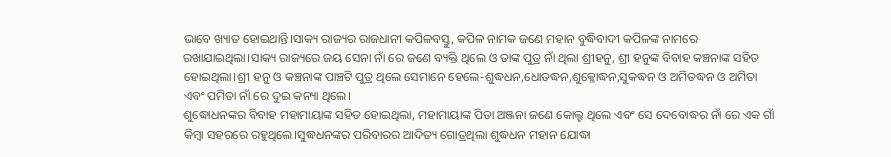ଭାବେ ଖ୍ୟାତ ହୋଇଥାନ୍ତି।ସାକ୍ୟ ରାଜ୍ୟର ରାଜଧାନୀ କପିଳବସ୍ତୁ, କପିଳ ନାମକ ଜଣେ ମହାନ ବୁଦ୍ଧିବାଦୀ କପିଳଙ୍କ ନାମରେ ରଖାଯାଇଥିଲା।ସାକ୍ୟ ରାଜ୍ୟରେ ଜୟ ସେନା ନାଁ ରେ ଜଣେ ବ୍ୟକ୍ତି ଥିଲେ ଓ ତାଙ୍କ ପୁତ୍ର ନାଁ ଥିଲା ଶ୍ରୀହନୁ, ଶ୍ରୀ ହନୁଙ୍କ ବିବାହ କଞ୍ଚନାଙ୍କ ସହିତ ହୋଇଥିଲା।ଶ୍ରୀ ହନୁ ଓ କଞ୍ଚନାଙ୍କ ପାଞ୍ଚଟି ପୁତ୍ର ଥିଲେ ସେମାନେ ହେଲେ-ଶୁଦ୍ଧଧନ,ଧୋତଦ୍ଧନ,ଶୁକ୍ଳୋଦ୍ଧନ,ସୁକଦ୍ଧନ ଓ ଅମିତଦ୍ଧନ ଓ ଅମିତା ଏବଂ ପମିତା ନାଁ ରେ ଦୁଇ କନ୍ୟା ଥିଲେ।
ଶୁଦ୍ଧୋଧନଙ୍କର ବିବାହ ମହାମାୟାଙ୍କ ସହିତ ହୋଇଥିଲା, ମହାମାୟାଙ୍କ ପିତା ଅଞ୍ଜନା ଜଣେ କୋଲ୍ହ ଥିଲେ ଏବଂ ସେ ଦେବୋଦ୍ଧର ନାଁ ରେ ଏକ ଗାଁ କିମ୍ବା ସହରରେ ରହୁଥିଲେ।ସୁଦ୍ଧଧନଙ୍କର ପରିବାରର ଆଦିତ୍ୟ ଗୋତ୍ରଥିଲା ଶୁଦ୍ଧଧନ ମହାନ ଯୋଦ୍ଧା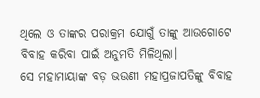ଥିଲେ ଓ ତାଙ୍କର ପରାକ୍ରମ ଯୋଗୁଁ ତାଙ୍କୁ ଆଉଗୋଟେ ବିବାହ କରିବା ପାଇଁ ଅନୁମତି ମିଳିଥିଲା।
ସେ ମହାମାୟାଙ୍କ ବଡ଼ ଭଉଣୀ ମହାପ୍ରଜାପତିଙ୍କୁ ବିବାହ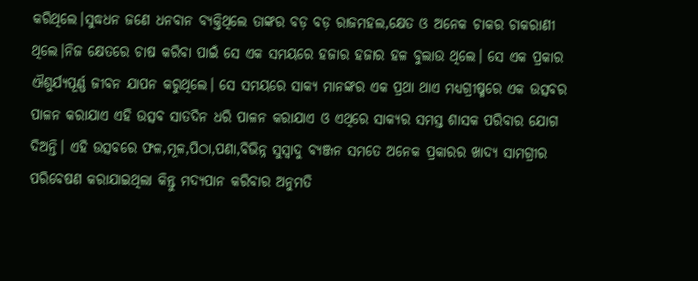କରିଥିଲେ।ସୁଦ୍ଧଧନ ଜଣେ ଧନବାନ ବ୍ୟକ୍ତିଥିଲେ ତାଙ୍କର ବଡ଼ ବଡ଼ ରାଜମହଲ,କ୍ଷେତ ଓ ଅନେକ ଚାକର ଚାକରାଣୀ ଥିଲେ।ନିଜ କ୍ଷେତରେ ଚାଷ କରିବା ପାଇଁ ସେ ଏକ ସମୟରେ ହଜାର ହଜାର ହଳ ବୁଲାଉ ଥିଲେ। ସେ ଏକ ପ୍ରକାର ଐଶୁର୍ଯ୍ୟପୂର୍ଣ୍ଣ ଜୀବନ ଯାପନ କରୁଥିଲେ। ସେ ସମୟରେ ସାକ୍ୟ ମାନଙ୍କର ଏକ ପ୍ରଥା ଥାଏ ମଧ୍ୟଗ୍ରୀଷ୍ମରେ ଏକ ଉତ୍ସବର ପାଳନ କରାଯାଏ ଏହି ଉତ୍ସବ ସାତଦିନ ଧରି ପାଳନ କରାଯାଏ ଓ ଏଥିରେ ସାକ୍ୟର ସମସ୍ତ ଶାସକ ପରିବାର ଯୋଗ ଦିଅନ୍ତି। ଏହି ଉତ୍ସବରେ ଫଳ,ମୂଳ,ପିଠା,ପଣା,ବିଭିନ୍ନ ସୁସ୍ୱାଦୁ ବ୍ୟଞ୍ଜନ ସମତେ ଅନେକ ପ୍ରକାରର ଖାଦ୍ୟ ସାମଗ୍ରୀର ପରିବେଷଣ କରାଯାଇଥିଲା କିନ୍ତୁ ମଦ୍ୟପାନ କରିବାର ଅନୁମତି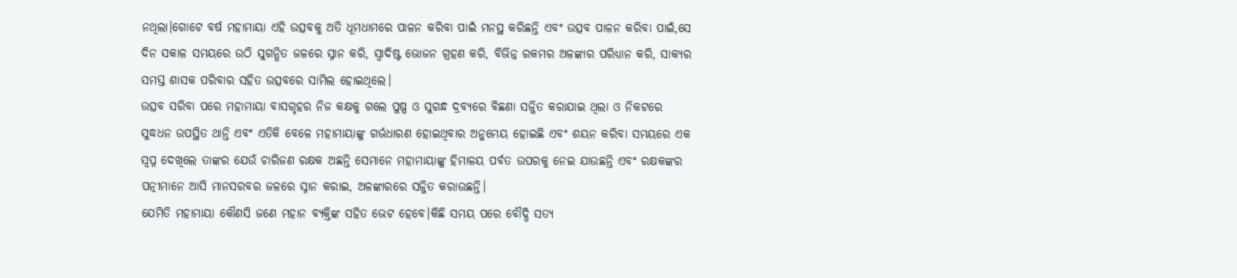ନଥିଲା।ଗୋଟେ ବର୍ଷ ମହାମାୟା ଏହି ଉତ୍ସବକୁ ଅତି ଧୂମଧାମରେ ପାଳନ କରିବା ପାଇଁ ମନସ୍ଥ କରିଛନ୍ତି ଏବଂ ଉତ୍ସବ ପାଳନ କରିବା ପାଇଁ,ସେ ଦିନ ସକାଳ ସମୟରେ ଉଠି ସୁଗନ୍ଧିତ ଜଳରେ ସ୍ନାନ କରି, ସ୍ୱାଦିଷ୍ଟ ଭୋଜନ ଗ୍ରହଣ କରି, ବିଭିନ୍ନ ରକମର ଅଳଙ୍କାର ପରିଧ୍ୟାନ କରି, ସାକ୍ୟର ସମସ୍ତ ଶାସକ ପରିବାର ସହିତ ଉତ୍ସବରେ ସାମିଲ ହୋଇଥିଲେ।
ଉତ୍ସବ ସରିବା ପରେ ମହାମାୟା ବାସଗୃହର ନିଜ କକ୍ଷକୁ ଗଲେ ପୁଷ୍ପ ଓ ସୁଗନ୍ଧ ଦ୍ରବ୍ୟରେ ବିଛଣା ସଜ୍ଜିତ କରାଯାଇ ଥିଲା ଓ ନିକଟରେ ସୁଦ୍ଧଧନ ଉପସ୍ଥିତ ଥାନ୍ତି ଏବଂ ଏତିକି ବେଳେ ମହାମାୟାଙ୍କୁ ଗର୍ଭଧାରଣ ହୋଇଥିବାର ଅନୁମେୟ ହୋଇଛି ଏବଂ ଶୟନ କରିବା ସମୟରେ ଏକ ସ୍ୱପ୍ନ ଦେଖିଲେ ତାଙ୍କର ଯେଉଁ ଚାରିଜଣ ରକ୍ଷକ ଅଛନ୍ତି ସେମାନେ ମହାମାୟାଙ୍କୁ ହିମାଳୟ ପର୍ବତ ଉପରକୁ ନେଇ ଯାଉଛନ୍ତି ଏବଂ ରକ୍ଷକଙ୍କର ପତ୍ନୀମାନେ ଆସି ମାନସରବର ଜଳରେ ସ୍ନାନ କରାଇ, ଅଳଙ୍କାରରେ ସଜ୍ଜିତ କରାଉଛନ୍ତି।
ଯେମିତି ମହାମାୟା କୌଣସି ଜଣେ ମହାନ ବ୍ୟକ୍ତିଙ୍କ ସହିତ ଭେଟ ହେବେ।କିଛି ସମୟ ପରେ ବୌଦ୍ଧି ସତ୍ୟ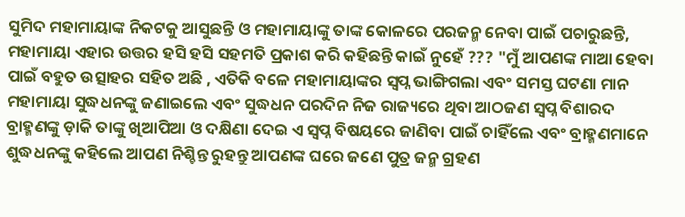ସୁମିଦ ମହାମାୟାଙ୍କ ନିକଟକୁ ଆସୁଛନ୍ତି ଓ ମହାମାୟାଙ୍କୁ ତାଙ୍କ କୋଳରେ ପରଜନ୍ମ ନେବା ପାଇଁ ପଚାରୁଛନ୍ତି, ମହାମାୟା ଏହାର ଉତ୍ତର ହସି ହସି ସହମତି ପ୍ରକାଶ କରି କହିଛନ୍ତି କାଇଁ ନୁହେଁ ??? "ମୁଁ ଆପଣଙ୍କ ମାଆ ହେବା ପାଇଁ ବହୁତ ଉତ୍ସାହର ସହିତ ଅଛି , ଏତିକି ବଳେ ମହାମାୟାଙ୍କର ସ୍ୱପ୍ନ ଭାଙ୍ଗିଗଲା ଏବଂ ସମସ୍ତ ଘଟଣା ମାନ ମହାମାୟା ସୁଦ୍ଧଧନଙ୍କୁ ଜଣାଇଲେ ଏବଂ ସୁଦ୍ଧଧନ ପରଦିନ ନିଜ ରାଜ୍ୟରେ ଥିବା ଆଠଜଣ ସ୍ୱପ୍ନ ବିଶାରଦ ବ୍ରାହ୍ମଣଙ୍କୁ ଡ଼ାକି ତାଙ୍କୁ ଖିଆପିଆ ଓ ଦକ୍ଷିଣା ଦେଇ ଏ ସ୍ୱପ୍ନ ବିଷୟରେ ଜାଣିବା ପାଇଁ ଚାହିଁଲେ ଏବଂ ବ୍ରାହ୍ମଣମାନେ ଶୁଦ୍ଧଧନଙ୍କୁ କହିଲେ ଆପଣ ନିଶ୍ଚିନ୍ତ ରୁହନ୍ତୁ ଆପଣଙ୍କ ଘରେ ଜଣେ ପୁତ୍ର ଜନ୍ମ ଗ୍ରହଣ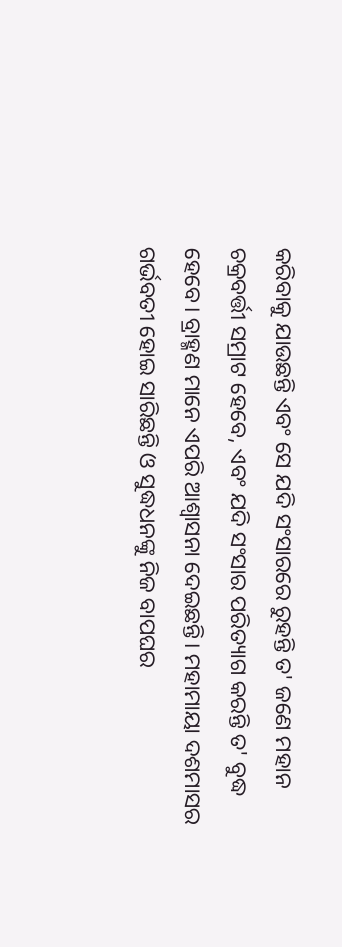କରିବାକୁ ଯାଉଛନ୍ତି ଏବଂ ସେ ଯଦି ସଂସାରରେ ରୁହନ୍ତି ତ' ଜଣେ ମହାନ ଚକ୍ରବର୍ତ୍ତୀ ସମ୍ରାଟ ହେବେ, ଏବଂ ଯଦି ସଂସାର ପରିତ୍ୟାଗ କରନ୍ତି ତ' ବୁଦ୍ଧ ହେବେ। ବ୍ରାହ୍ମଣ ମାନେ ଏପରି ଆଶ୍ବାସନା ଦେଇଛନ୍ତି। ମହାମାୟା ଦଶମାସର ଗର୍ଭବତୀ ହୋଇ ସାରିଛନ୍ତି ଓ ସୁଦ୍ଧଧନଙ୍କୁ ନିଜ ବାପଘର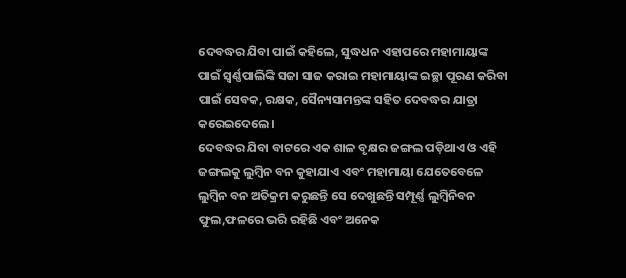ଦେବଦ୍ଧର ଯିବା ପାଇଁ କହିଲେ, ସୁଦ୍ଧଧନ ଏହାପରେ ମହାମାୟାଙ୍କ ପାଇଁ ସ୍ୱର୍ଣ୍ଣପାଲିଙ୍କି ସଜା ସାଜ କରାଇ ମହାମାୟାଙ୍କ ଇଚ୍ଛା ପୂରଣ କରିବା ପାଇଁ ସେବକ, ରକ୍ଷକ, ସୈନ୍ୟସାମନ୍ତଙ୍କ ସହିତ ଦେବଦ୍ଧର ଯାତ୍ରା କରେଇଦେଲେ।
ଦେବଦ୍ଧର ଯିବା ବାଟରେ ଏକ ଶାଳ ବୃକ୍ଷର ଜଙ୍ଗଲ ପଡ଼ିଥାଏ ଓ ଏହି ଜଙ୍ଗଲକୁ ଲୁମ୍ବିନ ବନ କୁହାଯାଏ ଏବଂ ମହାମାୟା ଯେତେବେଳେ ଲୁମ୍ବିନ ବନ ଅତିକ୍ରମ କରୁଛନ୍ତି ସେ ଦେଖୁଛନ୍ତି ସମ୍ପୂର୍ଣ୍ଣ ଲୁମ୍ବିନିବନ ଫୁଲ,ଫଳରେ ଭରି ରହିଛି ଏବଂ ଅନେକ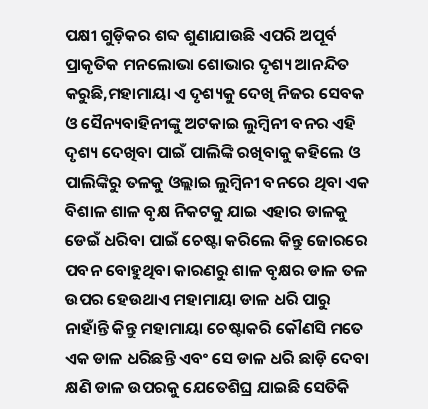ପକ୍ଷୀ ଗୁଡ଼ିକର ଶବ୍ଦ ଶୁଣାଯାଉଛି ଏପରି ଅପୂର୍ବ ପ୍ରାକୃତିକ ମନଲୋଭା ଶୋଭାର ଦୃଶ୍ୟ ଆନନ୍ଦିତ କରୁଛି,ମହାମାୟା ଏ ଦୃଶ୍ୟକୁ ଦେଖି ନିଜର ସେବକ ଓ ସୈନ୍ୟବାହିନୀଙ୍କୁ ଅଟକାଇ ଲୁମ୍ବିନୀ ବନର ଏହି ଦୃଶ୍ୟ ଦେଖିବା ପାଇଁ ପାଲିଙ୍କି ରଖିବାକୁ କହିଲେ ଓ ପାଲିଙ୍କିରୁ ତଳକୁ ଓଲ୍ଲାଇ ଲୁମ୍ବିନୀ ବନରେ ଥିବା ଏକ ବିଶାଳ ଶାଳ ବୃକ୍ଷ ନିକଟକୁ ଯାଇ ଏହାର ଡାଳକୁ ଡେଇଁ ଧରିବା ପାଇଁ ଚେଷ୍ଟା କରିଲେ କିନ୍ତୁ ଜୋରରେ ପବନ ବୋହୁଥିବା କାରଣରୁ ଶାଳ ବୃକ୍ଷର ଡାଳ ତଳ ଉପର ହେଉଥାଏ ମହାମାୟା ଡାଳ ଧରି ପାରୁ ନାହାଁନ୍ତି କିନ୍ତୁ ମହାମାୟା ଚେଷ୍ଟାକରି କୌଣସି ମତେ ଏକ ଡାଳ ଧରିଛନ୍ତି ଏବଂ ସେ ଡାଳ ଧରି ଛାଡ଼ି ଦେବା କ୍ଷଣି ଡାଳ ଉପରକୁ ଯେତେଶିଘ୍ର ଯାଇଛି ସେତିକି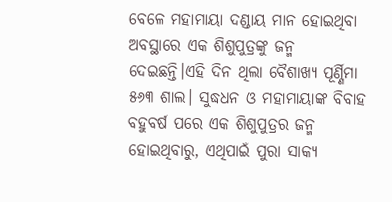ବେଳେ ମହାମାୟା ଦଣ୍ଡାୟ ମାନ ହୋଇଥିବା ଅବସ୍ଥାରେ ଏକ ଶିଶୁପୁତ୍ରଙ୍କୁ ଜନ୍ମ ଦେଇଛନ୍ତି।ଏହି ଦିନ ଥିଲା ବୈଶାଖ୍ୟ ପୂର୍ଣ୍ଣିମା ୫୬୩ ଶାଲ। ସୁଦ୍ଧଧନ ଓ ମହାମାୟାଙ୍କ ବିବାହ ବହୁବର୍ଷ ପରେ ଏକ ଶିଶୁପୁତ୍ରର ଜନ୍ମ ହୋଇଥିବାରୁ, ଏଥିପାଇଁ ପୁରା ସାକ୍ୟ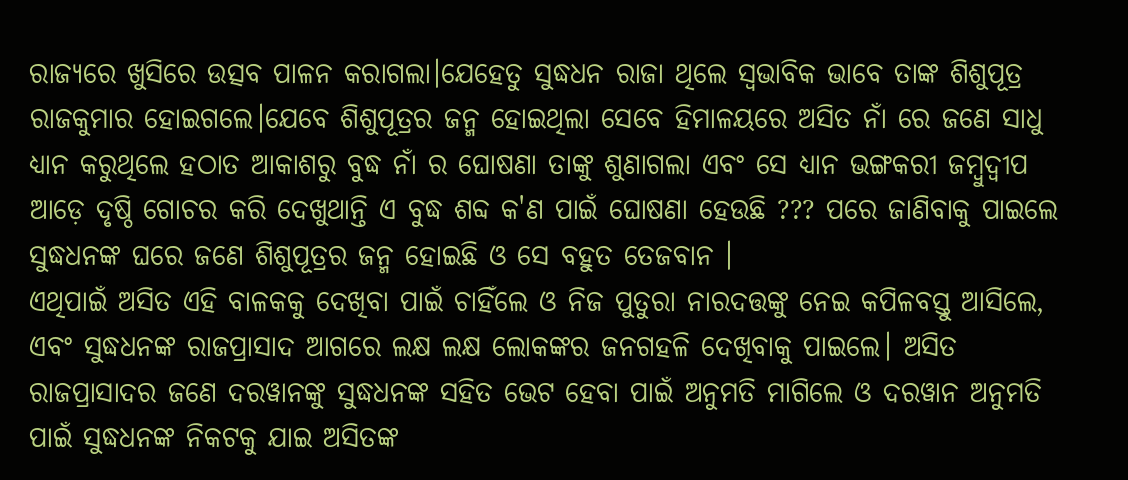ରାଜ୍ୟରେ ଖୁସିରେ ଉତ୍ସବ ପାଳନ କରାଗଲା।ଯେହେତୁ ସୁଦ୍ଧଧନ ରାଜା ଥିଲେ ସ୍ୱଭାବିକ ଭାବେ ତାଙ୍କ ଶିଶୁପୂତ୍ର ରାଜକୁମାର ହୋଇଗଲେ।ଯେବେ ଶିଶୁପୂତ୍ରର ଜନ୍ମ ହୋଇଥିଲା ସେବେ ହିମାଳୟରେ ଅସିତ ନାଁ ରେ ଜଣେ ସାଧୁ ଧ୍ୟାନ କରୁଥିଲେ ହଠାତ ଆକାଶରୁ ବୁଦ୍ଧ ନାଁ ର ଘୋଷଣା ତାଙ୍କୁ ଶୁଣାଗଲା ଏବଂ ସେ ଧ୍ୟାନ ଭଙ୍ଗକରୀ ଜମ୍ବୁଦ୍ୱୀପ ଆଡ଼େ ଦୃଷ୍ଠି ଗୋଚର କରି ଦେଖୁଥାନ୍ତି ଏ ବୁଦ୍ଧ ଶବ୍ଦ କ'ଣ ପାଇଁ ଘୋଷଣା ହେଉଛି ??? ପରେ ଜାଣିବାକୁ ପାଇଲେ ସୁଦ୍ଧଧନଙ୍କ ଘରେ ଜଣେ ଶିଶୁପୂତ୍ରର ଜନ୍ମ ହୋଇଛି ଓ ସେ ବହୁତ ତେଜବାନ ।
ଏଥିପାଇଁ ଅସିତ ଏହି ବାଳକକୁ ଦେଖିବା ପାଇଁ ଚାହିଁଲେ ଓ ନିଜ ପୁତୁରା ନାରଦତ୍ତଙ୍କୁ ନେଇ କପିଳବସ୍ତୁ ଆସିଲେ, ଏବଂ ସୁଦ୍ଧଧନଙ୍କ ରାଜପ୍ରାସାଦ ଆଗରେ ଲକ୍ଷ ଲକ୍ଷ ଲୋକଙ୍କର ଜନଗହଳି ଦେଖିବାକୁ ପାଇଲେ। ଅସିତ ରାଜପ୍ରାସାଦର ଜଣେ ଦରୱାନଙ୍କୁ ସୁଦ୍ଧଧନଙ୍କ ସହିତ ଭେଟ ହେବା ପାଇଁ ଅନୁମତି ମାଗିଲେ ଓ ଦରୱାନ ଅନୁମତି ପାଇଁ ସୁଦ୍ଧଧନଙ୍କ ନିକଟକୁ ଯାଇ ଅସିତଙ୍କ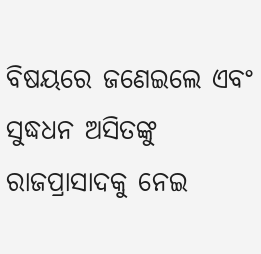ବିଷୟରେ ଜଣେଇଲେ ଏବଂ ସୁଦ୍ଧଧନ ଅସିତଙ୍କୁ ରାଜପ୍ରାସାଦକୁ ନେଇ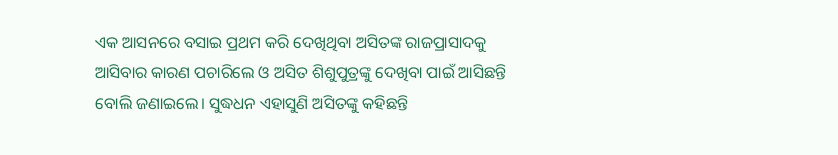ଏକ ଆସନରେ ବସାଇ ପ୍ରଥମ କରି ଦେଖିଥିବା ଅସିତଙ୍କ ରାଜପ୍ରାସାଦକୁ ଆସିବାର କାରଣ ପଚାରିଲେ ଓ ଅସିତ ଶିଶୁପୁତ୍ରଙ୍କୁ ଦେଖିବା ପାଇଁ ଆସିଛନ୍ତି ବୋଲି ଜଣାଇଲେ। ସୁଦ୍ଧଧନ ଏହାସୁଣି ଅସିତଙ୍କୁ କହିଛନ୍ତି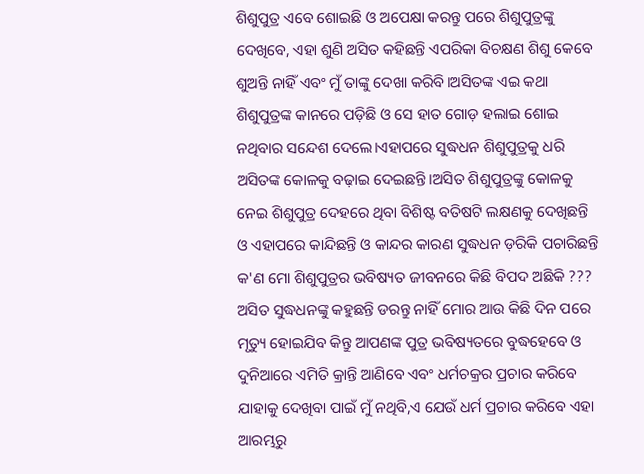ଶିଶୁପୁତ୍ର ଏବେ ଶୋଇଛି ଓ ଅପେକ୍ଷା କରନ୍ତୁ ପରେ ଶିଶୁପୁତ୍ରଙ୍କୁ ଦେଖିବେ, ଏହା ଶୁଣି ଅସିତ କହିଛନ୍ତି ଏପରିକା ବିଚକ୍ଷଣ ଶିଶୁ କେବେ ଶୁଅନ୍ତି ନାହିଁ ଏବଂ ମୁଁ ତାଙ୍କୁ ଦେଖା କରିବି।ଅସିତଙ୍କ ଏଇ କଥା ଶିଶୁପୁତ୍ରଙ୍କ କାନରେ ପଡ଼ିଛି ଓ ସେ ହାତ ଗୋଡ଼ ହଲାଇ ଶୋଇ ନଥିବାର ସନ୍ଦେଶ ଦେଲେ।ଏହାପରେ ସୁଦ୍ଧଧନ ଶିଶୁପୁତ୍ରକୁ ଧରି ଅସିତଙ୍କ କୋଳକୁ ବଢ଼ାଇ ଦେଇଛନ୍ତି।ଅସିତ ଶିଶୁପୁତ୍ରଙ୍କୁ କୋଳକୁ ନେଇ ଶିଶୁପୁତ୍ର ଦେହରେ ଥିବା ବିଶିଷ୍ଟ ବତିଷଟି ଲକ୍ଷଣକୁ ଦେଖିଛନ୍ତି ଓ ଏହାପରେ କାନ୍ଦିଛନ୍ତି ଓ କାନ୍ଦର କାରଣ ସୁଦ୍ଧଧନ ଡ଼ରିକି ପଚାରିଛନ୍ତି କ'ଣ ମୋ ଶିଶୁପୁତ୍ରର ଭବିଷ୍ୟତ ଜୀବନରେ କିଛି ବିପଦ ଅଛିକି ??? ଅସିତ ସୁଦ୍ଧଧନଙ୍କୁ କହୁଛନ୍ତି ଡରନ୍ତୁ ନାହିଁ ମୋର ଆଉ କିଛି ଦିନ ପରେ ମୃତ୍ୟୁ ହୋଇଯିବ କିନ୍ତୁ ଆପଣଙ୍କ ପୁତ୍ର ଭବିଷ୍ୟତରେ ବୁଦ୍ଧହେବେ ଓ ଦୁନିଆରେ ଏମିତି କ୍ରାନ୍ତି ଆଣିବେ ଏବଂ ଧର୍ମଚକ୍ରର ପ୍ରଚାର କରିବେ ଯାହାକୁ ଦେଖିବା ପାଇଁ ମୁଁ ନଥିବି,ଏ ଯେଉଁ ଧର୍ମ ପ୍ରଚାର କରିବେ ଏହା ଆରମ୍ଭରୁ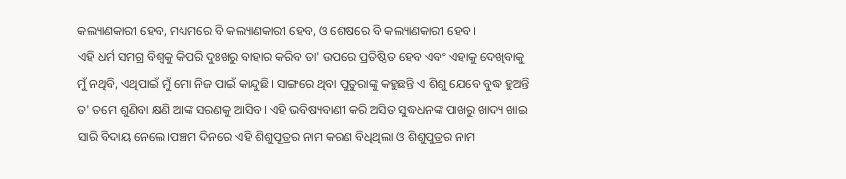କଲ୍ୟାଣକାରୀ ହେବ, ମଧ୍ୟମରେ ବି କଲ୍ୟାଣକାରୀ ହେବ, ଓ ଶେଷରେ ବି କଲ୍ୟାଣକାରୀ ହେବ।
ଏହି ଧର୍ମ ସମଗ୍ର ବିଶ୍ବକୁ କିପରି ଦୁଃଖରୁ ବାହାର କରିବ ତା' ଉପରେ ପ୍ରତିଷ୍ଠିତ ହେବ ଏବଂ ଏହାକୁ ଦେଖିବାକୁ ମୁଁ ନଥିବି, ଏଥିପାଇଁ ମୁଁ ମୋ ନିଜ ପାଇଁ କାନ୍ଦୁଛି। ସାଙ୍ଗରେ ଥିବା ପୁତୁରାଙ୍କୁ କହୁଛନ୍ତି ଏ ଶିଶୁ ଯେବେ ବୁଦ୍ଧ ହୁଅନ୍ତି ତ' ତମେ ଶୁଣିବା କ୍ଷଣି ଆଙ୍କ ସରଣକୁ ଆସିବ। ଏହି ଭବିଷ୍ୟବାଣୀ କରି ଅସିତ ସୁଦ୍ଧଧନଙ୍କ ପାଖରୁ ଖାଦ୍ୟ ଖାଇ ସାରି ବିଦାୟ ନେଲେ।ପଞ୍ଚମ ଦିନରେ ଏହି ଶିଶୁପୂତ୍ରର ନାମ କରଣ ବିଧିଥିଲା ଓ ଶିଶୁପୁତ୍ରର ନାମ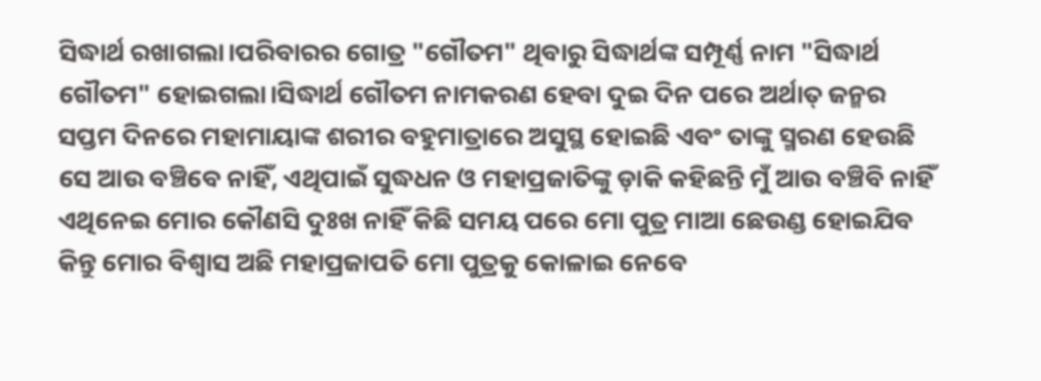ସିଦ୍ଧାର୍ଥ ରଖାଗଲା।ପରିବାରର ଗୋତ୍ର "ଗୌତମ" ଥିବାରୁ ସିଦ୍ଧାର୍ଥଙ୍କ ସମ୍ପୂର୍ଣ୍ଣ ନାମ "ସିଦ୍ଧାର୍ଥ ଗୌତମ" ହୋଇଗଲା।ସିଦ୍ଧାର୍ଥ ଗୌତମ ନାମକରଣ ହେବା ଦୁଇ ଦିନ ପରେ ଅର୍ଥାତ୍ ଜନ୍ମର ସପ୍ତମ ଦିନରେ ମହାମାୟାଙ୍କ ଶରୀର ବହୁମାତ୍ରାରେ ଅସୁସ୍ଥ ହୋଇଛି ଏବଂ ତାଙ୍କୁ ସ୍ମରଣ ହେଉଛି ସେ ଆଉ ବଞ୍ଚିବେ ନାହିଁ, ଏଥିପାଇଁ ସୁଦ୍ଧଧନ ଓ ମହାପ୍ରଜାତିଙ୍କୁ ଡ଼ାକି କହିଛନ୍ତି ମୁଁ ଆଉ ବଞ୍ଚିବି ନାହିଁ ଏଥିନେଇ ମୋର କୌଣସି ଦୁଃଖ ନାହିଁ କିଛି ସମୟ ପରେ ମୋ ପୁତ୍ର ମାଆ ଛେଉଣ୍ଡ ହୋଇଯିବ କିନ୍ତୁ ମୋର ବିଶ୍ୱାସ ଅଛି ମହାପ୍ରଜାପତି ମୋ ପୁତ୍ରକୁ କୋଳାଇ ନେବେ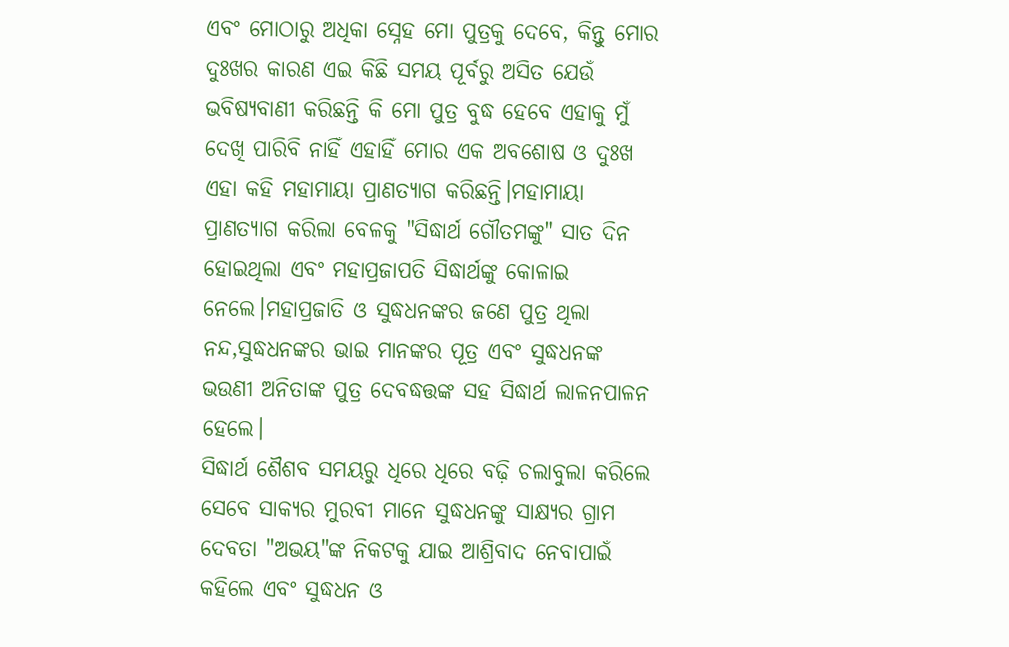ଏବଂ ମୋଠାରୁ ଅଧିକା ସ୍ନେହ ମୋ ପୁତ୍ରକୁ ଦେବେ, କିନ୍ତୁ ମୋର ଦୁଃଖର କାରଣ ଏଇ କିଛି ସମୟ ପୂର୍ବରୁ ଅସିତ ଯେଉଁ ଭବିଷ୍ୟବାଣୀ କରିଛନ୍ତି କି ମୋ ପୁତ୍ର ବୁଦ୍ଧ ହେବେ ଏହାକୁ ମୁଁ ଦେଖି ପାରିବି ନାହିଁ ଏହାହିଁ ମୋର ଏକ ଅବଶୋଷ ଓ ଦୁଃଖ ଏହା କହି ମହାମାୟା ପ୍ରାଣତ୍ୟାଗ କରିଛନ୍ତି।ମହାମାୟା ପ୍ରାଣତ୍ୟାଗ କରିଲା ବେଳକୁ "ସିଦ୍ଧାର୍ଥ ଗୌତମଙ୍କୁ" ସାତ ଦିନ ହୋଇଥିଲା ଏବଂ ମହାପ୍ରଜାପତି ସିଦ୍ଧାର୍ଥଙ୍କୁ କୋଳାଇ ନେଲେ।ମହାପ୍ରଜାତି ଓ ସୁଦ୍ଧଧନଙ୍କର ଜଣେ ପୁତ୍ର ଥିଲା ନନ୍ଦ,ସୁଦ୍ଧଧନଙ୍କର ଭାଇ ମାନଙ୍କର ପୂତ୍ର ଏବଂ ସୁଦ୍ଧଧନଙ୍କ ଭଉଣୀ ଅନିତାଙ୍କ ପୁତ୍ର ଦେବଦ୍ଧତ୍ତଙ୍କ ସହ ସିଦ୍ଧାର୍ଥ ଲାଳନପାଳନ ହେଲେ।
ସିଦ୍ଧାର୍ଥ ଶୈଶବ ସମୟରୁ ଧିରେ ଧିରେ ବଢ଼ି ଚଲାବୁଲା କରିଲେ ସେବେ ସାକ୍ୟର ମୁରବୀ ମାନେ ସୁଦ୍ଧଧନଙ୍କୁ ସାକ୍ଷ୍ୟର ଗ୍ରାମ ଦେବତା "ଅଭୟ"ଙ୍କ ନିକଟକୁ ଯାଇ ଆଶ୍ରିବାଦ ନେବାପାଇଁ କହିଲେ ଏବଂ ସୁଦ୍ଧଧନ ଓ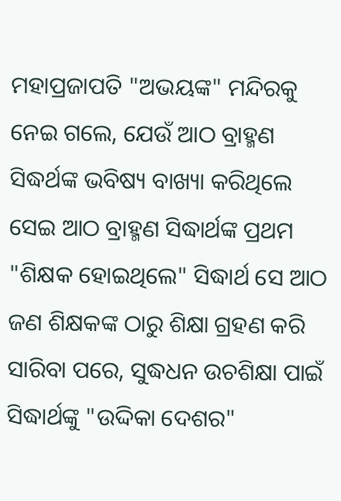ମହାପ୍ରଜାପତି "ଅଭୟଙ୍କ" ମନ୍ଦିରକୁ ନେଇ ଗଲେ, ଯେଉଁ ଆଠ ବ୍ରାହ୍ମଣ ସିଦ୍ଧର୍ଥଙ୍କ ଭବିଷ୍ୟ ବାଖ୍ୟା କରିଥିଲେ ସେଇ ଆଠ ବ୍ରାହ୍ମଣ ସିଦ୍ଧାର୍ଥଙ୍କ ପ୍ରଥମ "ଶିକ୍ଷକ ହୋଇଥିଲେ" ସିଦ୍ଧାର୍ଥ ସେ ଆଠ ଜଣ ଶିକ୍ଷକଙ୍କ ଠାରୁ ଶିକ୍ଷା ଗ୍ରହଣ କରି ସାରିବା ପରେ, ସୁଦ୍ଧଧନ ଉଚଶିକ୍ଷା ପାଇଁ ସିଦ୍ଧାର୍ଥଙ୍କୁ "ଉଦ୍ଦିକା ଦେଶର"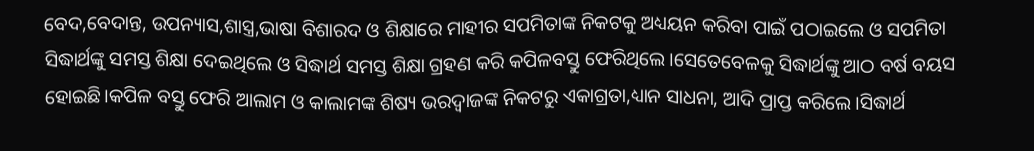ବେଦ,ବେଦାନ୍ତ, ଉପନ୍ୟାସ,ଶାସ୍ତ୍ର,ଭାଷା ବିଶାରଦ ଓ ଶିକ୍ଷାରେ ମାହୀର ସପମିତାଙ୍କ ନିକଟକୁ ଅଧ୍ୟୟନ କରିବା ପାଇଁ ପଠାଇଲେ ଓ ସପମିତା ସିଦ୍ଧାର୍ଥଙ୍କୁ ସମସ୍ତ ଶିକ୍ଷା ଦେଇଥିଲେ ଓ ସିଦ୍ଧାର୍ଥ ସମସ୍ତ ଶିକ୍ଷା ଗ୍ରହଣ କରି କପିଳବସ୍ତୁ ଫେରିଥିଲେ।ସେତେବେଳକୁ ସିଦ୍ଧାର୍ଥଙ୍କୁ ଆଠ ବର୍ଷ ବୟସ ହୋଇଛି।କପିଳ ବସ୍ତୁ ଫେରି ଆଲାମ ଓ କାଲାମଙ୍କ ଶିଷ୍ୟ ଭରଦ୍ବାଜଙ୍କ ନିକଟରୁ ଏକାଗ୍ରତା,ଧ୍ୟାନ ସାଧନା, ଆଦି ପ୍ରାପ୍ତ କରିଲେ।ସିଦ୍ଧାର୍ଥ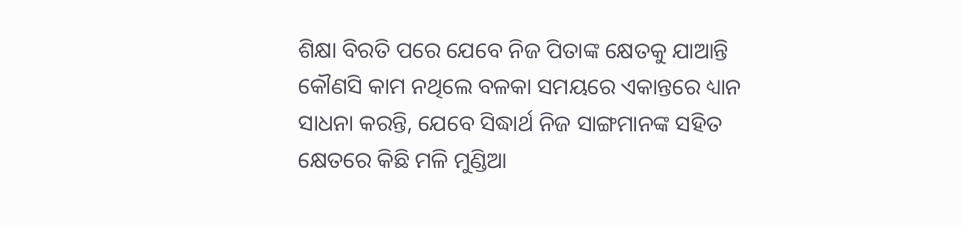ଶିକ୍ଷା ବିରତି ପରେ ଯେବେ ନିଜ ପିତାଙ୍କ କ୍ଷେତକୁ ଯାଆନ୍ତି କୌଣସି କାମ ନଥିଲେ ବଳକା ସମୟରେ ଏକାନ୍ତରେ ଧ୍ୟାନ ସାଧନା କରନ୍ତି, ଯେବେ ସିଦ୍ଧାର୍ଥ ନିଜ ସାଙ୍ଗମାନଙ୍କ ସହିତ କ୍ଷେତରେ କିଛି ମଳି ମୁଣ୍ଡିଆ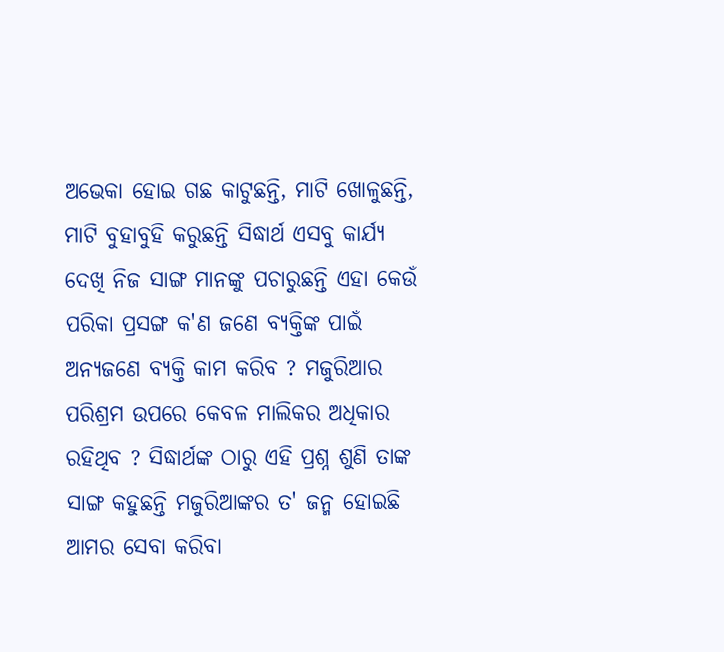ଅଭେକା ହୋଇ ଗଛ କାଟୁଛନ୍ତି, ମାଟି ଖୋଳୁଛନ୍ତି, ମାଟି ବୁହାବୁହି କରୁଛନ୍ତି ସିଦ୍ଧାର୍ଥ ଏସବୁ କାର୍ଯ୍ୟ ଦେଖି ନିଜ ସାଙ୍ଗ ମାନଙ୍କୁ ପଚାରୁଛନ୍ତି ଏହା କେଉଁ ପରିକା ପ୍ରସଙ୍ଗ କ'ଣ ଜଣେ ବ୍ୟକ୍ତିଙ୍କ ପାଇଁ ଅନ୍ୟଜଣେ ବ୍ୟକ୍ତି କାମ କରିବ ? ମଜୁରିଆର ପରିଶ୍ରମ ଉପରେ କେବଳ ମାଲିକର ଅଧିକାର ରହିଥିବ ? ସିଦ୍ଧାର୍ଥଙ୍କ ଠାରୁ ଏହି ପ୍ରଶ୍ନ ଶୁଣି ତାଙ୍କ ସାଙ୍ଗ କହୁଛନ୍ତି ମଜୁରିଆଙ୍କର ତ' ଜନ୍ମ ହୋଇଛି ଆମର ସେବା କରିବା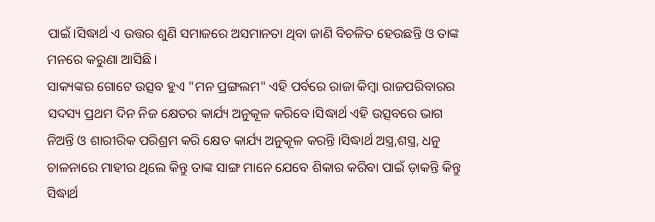ପାଇଁ।ସିଦ୍ଧାର୍ଥ ଏ ଉତ୍ତର ଶୁଣି ସମାଜରେ ଅସମାନତା ଥିବା ଜାଣି ବିଚଳିତ ହେଉଛନ୍ତି ଓ ତାଙ୍କ ମନରେ କରୁଣା ଆସିଛି।
ସାକ୍ୟଙ୍କର ଗୋଟେ ଉତ୍ସବ ହୁଏ "ମନ ପ୍ରଙ୍ଗଲମ" ଏହି ପର୍ବରେ ରାଜା କିମ୍ବା ରାଜପରିବାରର ସଦସ୍ୟ ପ୍ରଥମ ଦିନ ନିଜ କ୍ଷେତର କାର୍ଯ୍ୟ ଅନୁକୂଳ କରିବେ।ସିଦ୍ଧାର୍ଥ ଏହି ଉତ୍ସବରେ ଭାଗ ନିଅନ୍ତି ଓ ଶାରୀରିକ ପରିଶ୍ରମ କରି କ୍ଷେତ କାର୍ଯ୍ୟ ଅନୁକୂଳ କରନ୍ତି।ସିଦ୍ଧାର୍ଥ ଅସ୍ତ୍ର,ଶସ୍ତ୍ର, ଧନୁ ଚାଳନାରେ ମାହୀର ଥିଲେ କିନ୍ତୁ ତାଙ୍କ ସାଙ୍ଗ ମାନେ ଯେବେ ଶିକାର କରିବା ପାଇଁ ଡ଼ାକନ୍ତି କିନ୍ତୁ ସିଦ୍ଧାର୍ଥ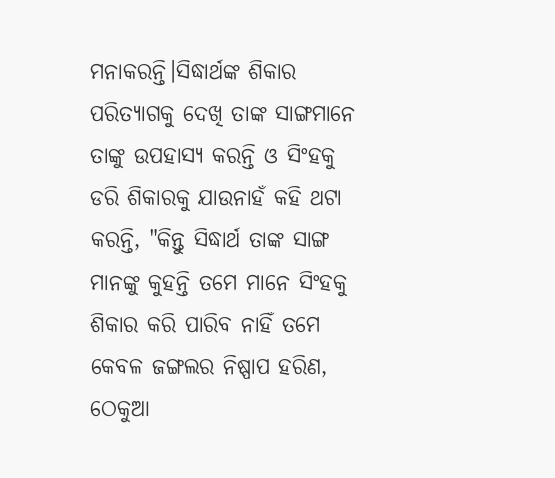ମନାକରନ୍ତି।ସିଦ୍ଧାର୍ଥଙ୍କ ଶିକାର ପରିତ୍ୟାଗକୁ ଦେଖି ତାଙ୍କ ସାଙ୍ଗମାନେ ତାଙ୍କୁ ଉପହାସ୍ୟ କରନ୍ତି ଓ ସିଂହକୁ ଡରି ଶିକାରକୁ ଯାଉନାହଁ କହି ଥଟା କରନ୍ତି, "କିନ୍ତୁ ସିଦ୍ଧାର୍ଥ ତାଙ୍କ ସାଙ୍ଗ ମାନଙ୍କୁ କୁହନ୍ତି ତମେ ମାନେ ସିଂହକୁ ଶିକାର କରି ପାରିବ ନାହିଁ ତମେ କେବଳ ଜଙ୍ଗଲର ନିଷ୍ପାପ ହରିଣ, ଠେକୁଆ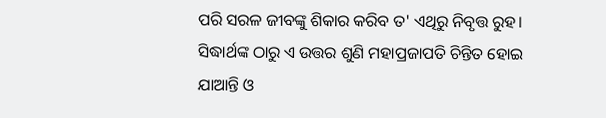ପରି ସରଳ ଜୀବଙ୍କୁ ଶିକାର କରିବ ତ' ଏଥିରୁ ନିବୃତ୍ତ ରୁହ।
ସିଦ୍ଧାର୍ଥଙ୍କ ଠାରୁ ଏ ଉତ୍ତର ଶୁଣି ମହାପ୍ରଜାପତି ଚିନ୍ତିତ ହୋଇ ଯାଆନ୍ତି ଓ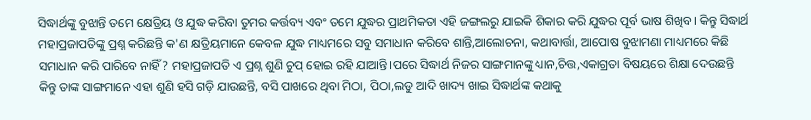ସିଦ୍ଧାର୍ଥଙ୍କୁ ବୁଝାନ୍ତି ତମେ କ୍ଷେତ୍ରିୟ ଓ ଯୁଦ୍ଧ କରିବା ତୁମର କର୍ତ୍ତବ୍ୟ ଏବଂ ତମେ ଯୁଦ୍ଧର ପ୍ରାଥମିକତା ଏହି ଜଙ୍ଗଲରୁ ଯାଇକି ଶିକାର କରି ଯୁଦ୍ଧର ପୂର୍ବ ଭାଷ ଶିଖିବ। କିନ୍ତୁ ସିଦ୍ଧାର୍ଥ ମହାପ୍ରଜାପତିଙ୍କୁ ପ୍ରଶ୍ନ କରିଛନ୍ତି କ'ଣ କ୍ଷତ୍ରିୟମାନେ କେବଳ ଯୁଦ୍ଧ ମାଧ୍ୟମରେ ସବୁ ସମାଧାନ କରିବେ ଶାନ୍ତି,ଆଲୋଚନା, କଥାବାର୍ତ୍ତା, ଆପୋଷ ବୁଝାମଣା ମାଧ୍ୟମରେ କିଛି ସମାଧାନ କରି ପାରିବେ ନାହିଁ? ମହାପ୍ରଜାପତି ଏ ପ୍ରଶ୍ନ ଶୁଣି ଚୁପ୍ ହୋଇ ରହି ଯାଆନ୍ତି।ପରେ ସିଦ୍ଧାର୍ଥ ନିଜର ସାଙ୍ଗମାନଙ୍କୁ ଧ୍ୟାନ,ଚିତ୍ତ,ଏକାଗ୍ରତା ବିଷୟରେ ଶିକ୍ଷା ଦେଉଛନ୍ତି କିନ୍ତୁ ତାଙ୍କ ସାଙ୍ଗମାନେ ଏହା ଶୁଣି ହସି ଗଡ଼ି ଯାଉଛନ୍ତି, ବସି ପାଖରେ ଥିବା ମିଠା, ପିଠା,ଲଡୁ ଆଦି ଖାଦ୍ୟ ଖାଇ ସିଦ୍ଧାର୍ଥଙ୍କ କଥାକୁ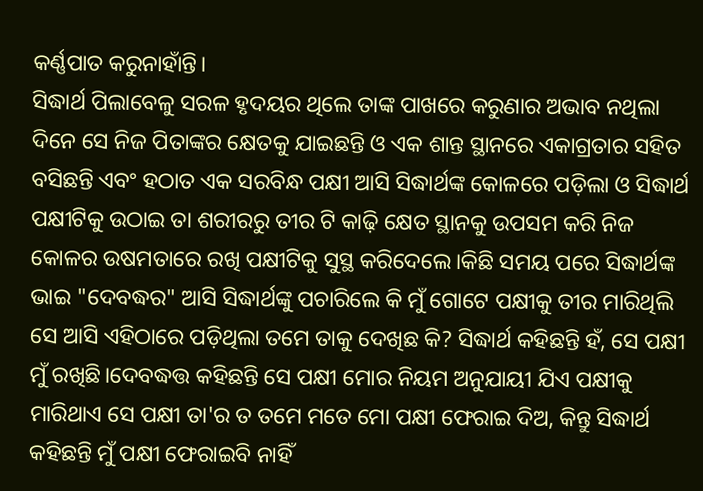କର୍ଣ୍ଣପାତ କରୁନାହାଁନ୍ତି।
ସିଦ୍ଧାର୍ଥ ପିଲାବେଳୁ ସରଳ ହୃଦୟର ଥିଲେ ତାଙ୍କ ପାଖରେ କରୁଣାର ଅଭାବ ନଥିଲା ଦିନେ ସେ ନିଜ ପିତାଙ୍କର କ୍ଷେତକୁ ଯାଇଛନ୍ତି ଓ ଏକ ଶାନ୍ତ ସ୍ଥାନରେ ଏକାଗ୍ରତାର ସହିତ ବସିଛନ୍ତି ଏବଂ ହଠାତ ଏକ ସରବିନ୍ଧ ପକ୍ଷୀ ଆସି ସିଦ୍ଧାର୍ଥଙ୍କ କୋଳରେ ପଡ଼ିଲା ଓ ସିଦ୍ଧାର୍ଥ ପକ୍ଷୀଟିକୁ ଉଠାଇ ତା ଶରୀରରୁ ତୀର ଟି କାଢ଼ି କ୍ଷେତ ସ୍ଥାନକୁ ଉପସମ କରି ନିଜ କୋଳର ଉଷମତାରେ ରଖି ପକ୍ଷୀଟିକୁ ସୁସ୍ଥ କରିଦେଲେ।କିଛି ସମୟ ପରେ ସିଦ୍ଧାର୍ଥଙ୍କ ଭାଇ "ଦେବଦ୍ଧର" ଆସି ସିଦ୍ଧାର୍ଥଙ୍କୁ ପଚାରିଲେ କି ମୁଁ ଗୋଟେ ପକ୍ଷୀକୁ ତୀର ମାରିଥିଲି ସେ ଆସି ଏହିଠାରେ ପଡ଼ିଥିଲା ତମେ ତାକୁ ଦେଖିଛ କି? ସିଦ୍ଧାର୍ଥ କହିଛନ୍ତି ହଁ, ସେ ପକ୍ଷୀ ମୁଁ ରଖିଛି।ଦେବଦ୍ଧତ୍ତ କହିଛନ୍ତି ସେ ପକ୍ଷୀ ମୋର ନିୟମ ଅନୁଯାୟୀ ଯିଏ ପକ୍ଷୀକୁ ମାରିଥାଏ ସେ ପକ୍ଷୀ ତା'ର ତ ତମେ ମତେ ମୋ ପକ୍ଷୀ ଫେରାଇ ଦିଅ, କିନ୍ତୁ ସିଦ୍ଧାର୍ଥ କହିଛନ୍ତି ମୁଁ ପକ୍ଷୀ ଫେରାଇବି ନାହିଁ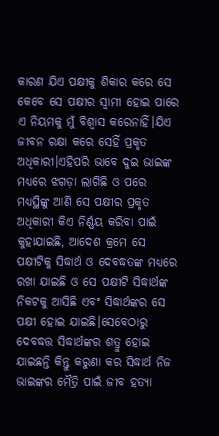କାରଣ ଯିଏ ପକ୍ଷୀକୁ ଶିକାର କରେ ସେ କେବେ ସେ ପକ୍ଷୀର ସ୍ୱାମୀ ହୋଇ ପାରେ ଏ ନିୟମକୁ ମୁଁ ବିଶ୍ବାସ କରେନାହିଁ।ଯିଏ ଜୀବନ ରକ୍ଷା କରେ ସେହିଁ ପ୍ରକୃତ ଅଧିକାରୀ।ଏହିପରି ଭାବେ ଦୁଇ ଭାଇଙ୍କ ମଧ୍ୟରେ ଝଗଡ଼ା ଲାଗିଛି ଓ ପରେ ମଧ୍ୟସ୍ଥିଙ୍କୁ ଆଣି ସେ ପକ୍ଷୀର ପ୍ରକୃତ ଅଧିକାରୀ କିଏ ନିର୍ଣ୍ଣୟ କରିବା ପାଇଁ କୁହାଯାଇଛି, ଆଦେଶ କ୍ରମେ ସେ ପକ୍ଷୀଟିକୁ ସିଦ୍ଧାର୍ଥ ଓ ଦେବଦ୍ଧତଙ୍କ ମଧ୍ୟରେ ରଖା ଯାଇଛି ଓ ସେ ପକ୍ଷୀଟି ସିଦ୍ଧାର୍ଥଙ୍କ ନିକଟକୁ ଆସିଛି ଏବଂ ସିଦ୍ଧାର୍ଥଙ୍କର ସେ ପକ୍ଷୀ ହୋଇ ଯାଇଛି।ସେବେଠାରୁ ଦେବଦ୍ଧତ୍ତ ସିଦ୍ଧାର୍ଥଙ୍କର ଶତ୍ରୁ ହୋଇ ଯାଇଛନ୍ତି କିନ୍ତୁ କରୁଣା କର ସିଦ୍ଧାର୍ଥ ନିଜ ଭାଇଙ୍କର ମୈତ୍ରି ପାଇଁ ଜୀବ ହତ୍ୟା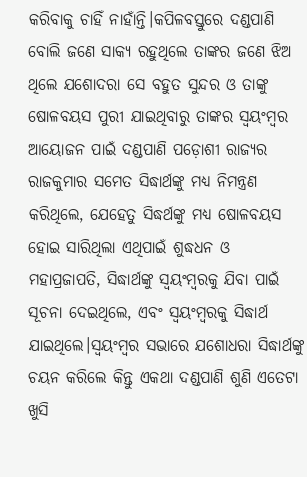କରିବାକୁ ଚାହିଁ ନାହାଁନ୍ତି।କପିଳବସ୍ତୁରେ ଦଣ୍ଡପାଣି ବୋଲି ଜଣେ ସାକ୍ୟ ରହୁଥିଲେ ତାଙ୍କର ଜଣେ ଝିଅ ଥିଲେ ଯଶୋଦରା ସେ ବହୁତ ସୁନ୍ଦର ଓ ତାଙ୍କୁ ଷୋଳବୟସ ପୁରୀ ଯାଇଥିବାରୁ ତାଙ୍କର ସ୍ଵୟଂମ୍ବର ଆୟୋଜନ ପାଇଁ ଦଣ୍ଡପାଣି ପଡ଼ୋଶୀ ରାଜ୍ୟର ରାଜକୁମାର ସମେତ ସିଦ୍ଧାର୍ଥଙ୍କୁ ମଧ୍ୟ ନିମନ୍ତ୍ରଣ କରିଥିଲେ, ଯେହେତୁ ସିଦ୍ଧର୍ଥଙ୍କୁ ମଧ୍ୟ ଷୋଳବୟସ ହୋଇ ସାରିଥିଲା ଏଥିପାଇଁ ଶୁଦ୍ଧଧନ ଓ ମହାପ୍ରଜାପତି, ସିଦ୍ଧାର୍ଥଙ୍କୁ ସ୍ୱୟଂମ୍ବରକୁ ଯିବା ପାଇଁ ସୂଚନା ଦେଇଥିଲେ, ଏବଂ ସ୍ୱୟଂମ୍ବରକୁ ସିଦ୍ଧାର୍ଥ ଯାଇଥିଲେ।ସ୍ୱୟଂମ୍ବର ସଭାରେ ଯଶୋଧରା ସିଦ୍ଧାର୍ଥଙ୍କୁ ଚୟନ କରିଲେ କିନ୍ତୁ ଏକଥା ଦଣ୍ଡପାଣି ଶୁଣି ଏତେଟା ଖୁସି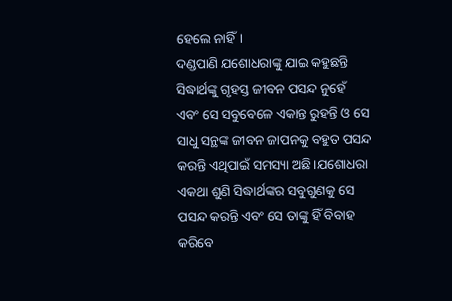ହେଲେ ନାହିଁ।
ଦଣ୍ଡପାଣି ଯଶୋଧରାଙ୍କୁ ଯାଇ କହୁଛନ୍ତି ସିଦ୍ଧାର୍ଥଙ୍କୁ ଗୃହସ୍ତ ଜୀବନ ପସନ୍ଦ ନୁହେଁ ଏବଂ ସେ ସବୁବେଳେ ଏକାନ୍ତ ରୁହନ୍ତି ଓ ସେ ସାଧୁ ସନ୍ଥଙ୍କ ଜୀବନ ଜାପନକୁ ବହୁତ ପସନ୍ଦ କରନ୍ତି ଏଥିପାଇଁ ସମସ୍ୟା ଅଛି।ଯଶୋଧରା ଏକଥା ଶୁଣି ସିଦ୍ଧାର୍ଥଙ୍କର ସବୁଗୁଣକୁ ସେ ପସନ୍ଦ କରନ୍ତି ଏବଂ ସେ ତାଙ୍କୁ ହିଁ ବିବାହ କରିବେ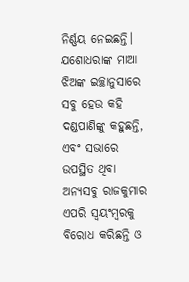ନିର୍ଣ୍ଣୟ ନେଇଛନ୍ତି। ଯଶୋଧରାଙ୍କ ମାଆ ଝିଅଙ୍କ ଇଚ୍ଛାନୁସାରେ ସବୁ ହେଉ କହି ଦଣ୍ଡପାଣିଙ୍କୁ କହୁଛନ୍ତି, ଏବଂ ସଭାରେ ଉପସ୍ଥିତ ଥିବା ଅନ୍ୟସବୁ ରାଜକୁମାର ଏପରି ସ୍ଵୟଂମ୍ବରକୁ ବିରୋଧ କରିଛନ୍ତି ଓ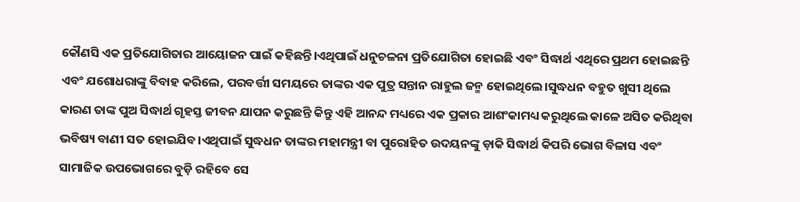କୌଣସି ଏକ ପ୍ରତିଯୋଗିତାର ଆୟୋଜନ ପାଇଁ କହିଛନ୍ତି।ଏଥିପାଇଁ ଧନୁଚଳନା ପ୍ରତିଯୋଗିତା ହୋଇଛି ଏବଂ ସିଦ୍ଧାର୍ଥ ଏଥିରେ ପ୍ରଥମ ହୋଇଛନ୍ତି ଏବଂ ଯଶୋଧରାଙ୍କୁ ବିବାହ କରିଲେ, ପରବର୍ତ୍ତୀ ସମୟରେ ତାଙ୍କର ଏକ ପୁତ୍ର ସନ୍ତାନ ରାହୁଲ ଜନ୍ମ ହୋଇଥିଲେ।ସୁଦ୍ଧଧନ ବହୁତ ଖୁସୀ ଥିଲେ କାରଣ ତାଙ୍କ ପୁଅ ସିଦ୍ଧାର୍ଥ ଗୃହସ୍ତ ଜୀବନ ଯାପନ କରୁଛନ୍ତି କିନ୍ତୁ ଏହି ଆନନ୍ଦ ମଧ୍ୟରେ ଏକ ପ୍ରକାର ଆଶଂକାମଧ୍ୟ କରୁଥିଲେ କାଳେ ଅସିତ କରିଥିବା ଭବିଷ୍ୟ ବାଣୀ ସତ ହୋଇଯିବ।ଏଥିପାଇଁ ସୁଦ୍ଧଧନ ତାଙ୍କର ମହାମନ୍ତ୍ରୀ ବା ପୁରୋହିତ ଉଦୟନଙ୍କୁ ଡ଼ାକି ସିଦ୍ଧାର୍ଥ କିପରି ଭୋଗ ବିଳାସ ଏବଂ ସାମାଜିକ ଉପଭୋଗରେ ବୁଡ଼ି ରହିବେ ସେ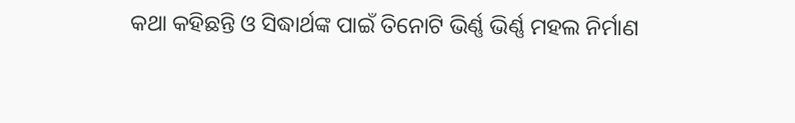କଥା କହିଛନ୍ତି ଓ ସିଦ୍ଧାର୍ଥଙ୍କ ପାଇଁ ତିନୋଟି ଭିର୍ଣ୍ଣ ଭିର୍ଣ୍ଣ ମହଲ ନିର୍ମାଣ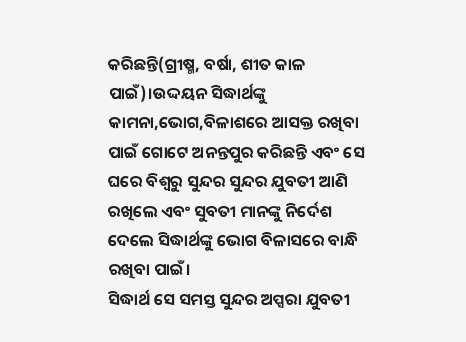କରିଛନ୍ତି(ଗ୍ରୀଷ୍ମ, ବର୍ଷା, ଶୀତ କାଳ ପାଇଁ)।ଉଦ୍ଦୟନ ସିଦ୍ଧାର୍ଥଙ୍କୁ କାମନା,ଭୋଗ,ବିଳାଶରେ ଆସକ୍ତ ରଖିବା ପାଇଁ ଗୋଟେ ଅନନ୍ତପୁର କରିଛନ୍ତି ଏବଂ ସେ ଘରେ ବିଶ୍ଵରୁ ସୁନ୍ଦର ସୁନ୍ଦର ଯୁବତୀ ଆଣି ରଖିଲେ ଏବଂ ସୁବତୀ ମାନଙ୍କୁ ନିର୍ଦେଶ ଦେଲେ ସିଦ୍ଧାର୍ଥଙ୍କୁ ଭୋଗ ବିଳାସରେ ବାନ୍ଧି ରଖିବା ପାଇଁ।
ସିଦ୍ଧାର୍ଥ ସେ ସମସ୍ତ ସୁନ୍ଦର ଅପ୍ସରା ଯୁବତୀ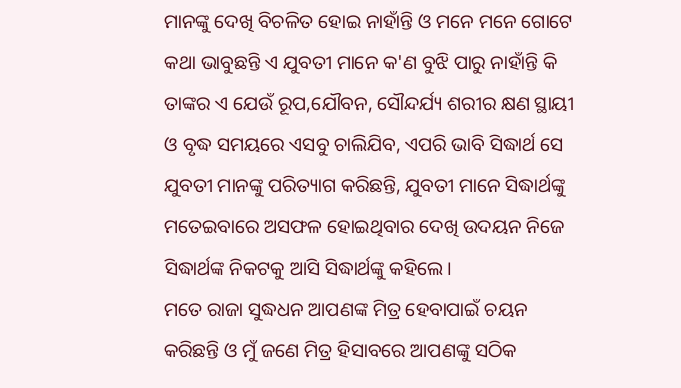ମାନଙ୍କୁ ଦେଖି ବିଚଳିତ ହୋଇ ନାହାଁନ୍ତି ଓ ମନେ ମନେ ଗୋଟେ କଥା ଭାବୁଛନ୍ତି ଏ ଯୁବତୀ ମାନେ କ'ଣ ବୁଝି ପାରୁ ନାହାଁନ୍ତି କି ତାଙ୍କର ଏ ଯେଉଁ ରୂପ,ଯୌବନ, ସୌନ୍ଦର୍ଯ୍ୟ ଶରୀର କ୍ଷଣ ସ୍ଥାୟୀ ଓ ବୃଦ୍ଧ ସମୟରେ ଏସବୁ ଚାଲିଯିବ, ଏପରି ଭାବି ସିଦ୍ଧାର୍ଥ ସେ ଯୁବତୀ ମାନଙ୍କୁ ପରିତ୍ୟାଗ କରିଛନ୍ତି, ଯୁବତୀ ମାନେ ସିଦ୍ଧାର୍ଥଙ୍କୁ ମତେଇବାରେ ଅସଫଳ ହୋଇଥିବାର ଦେଖି ଉଦୟନ ନିଜେ ସିଦ୍ଧାର୍ଥଙ୍କ ନିକଟକୁ ଆସି ସିଦ୍ଧାର୍ଥଙ୍କୁ କହିଲେ।
ମତେ ରାଜା ସୁଦ୍ଧଧନ ଆପଣଙ୍କ ମିତ୍ର ହେବାପାଇଁ ଚୟନ କରିଛନ୍ତି ଓ ମୁଁ ଜଣେ ମିତ୍ର ହିସାବରେ ଆପଣଙ୍କୁ ସଠିକ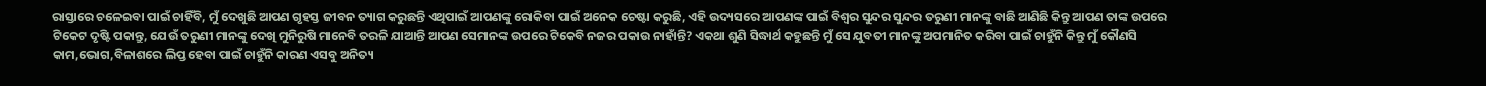ରାସ୍ତାରେ ଚଳେଇବା ପାଇଁ ଚାହିଁବି, ମୁଁ ଦେଖୁଛି ଆପଣ ଗୃହସ୍ତ ଜୀବନ ତ୍ୟାଗ କରୁଛନ୍ତି ଏଥିପାଇଁ ଆପଣଙ୍କୁ ରୋକିବା ପାଇଁ ଅନେକ ଚେଷ୍ଟା କରୁଛି, ଏହି ଉଦ୍ୟସରେ ଆପଣଙ୍କ ପାଇଁ ବିଶ୍ଵର ସୁନ୍ଦର ସୁନ୍ଦର ତରୁଣୀ ମାନଙ୍କୁ ବାଛି ଆଣିଛି କିନ୍ତୁ ଆପଣ ତାଙ୍କ ଉପରେ ଟିକେଟ ଦୃଷ୍ଟି ପକାନ୍ତୁ, ଯେଉଁ ତରୁଣୀ ମାନଙ୍କୁ ଦେଖି ମୁନିରୁଷି ମାନେବି ତରଳି ଯାଆନ୍ତି ଆପଣ ସେମାନଙ୍କ ଉପରେ ଟିକେବି ନଜର ପକାଉ ନାହାଁନ୍ତି? ଏକଥା ଶୁଣି ସିଦ୍ଧାର୍ଥ କହୁଛନ୍ତି ମୁଁ ସେ ଯୁବତୀ ମାନଙ୍କୁ ଅପମାନିତ କରିବା ପାଇଁ ଚାହୁଁନି କିନ୍ତୁ ମୁଁ କୌଣସି କାମ,ଭୋଗ,ବିଳାଶରେ ଲିପ୍ତ ହେବା ପାଇଁ ଚାହୁଁନି କାରଣ ଏସବୁ ଅନିତ୍ୟ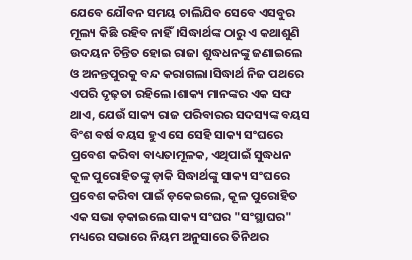ଯେବେ ଯୌବନ ସମୟ ଚାଲିଯିବ ସେବେ ଏସବୁର ମୂଲ୍ୟ କିଛି ରହିବ ନାହିଁ।ସିଦ୍ଧାର୍ଥଙ୍କ ଠାରୁ ଏ କଥାଶୁଣି ଉଦୟନ ଚିନ୍ତିତ ହୋଇ ରାଜା ଶୁଦ୍ଧଧନଙ୍କୁ ଜଣାଇଲେ ଓ ଅନନ୍ତପୁରକୁ ବନ୍ଦ କରାଗଲା।ସିଦ୍ଧାର୍ଥ ନିଜ ପଥରେ ଏପରି ଦୃଢ଼ତା ରହିଲେ।ଶାକ୍ୟ ମାନଙ୍କର ଏକ ସଙ୍ଘ ଥାଏ, ଯେଉଁ ସାକ୍ୟ ରାଜ ପରିବାରର ସଦସ୍ୟଙ୍କ ବୟସ ବିଂଶ ବର୍ଷ ବୟସ ହୁଏ ସେ ସେହି ସାକ୍ୟ ସଂଘରେ ପ୍ରବେଶ କରିବା ବାଧ୍ୟତାମୂଳକ, ଏଥିପାଇଁ ସୁଦ୍ଧଧନ କୂଳ ପୁରୋହିତଙ୍କୁ ଡ଼ାକି ସିଦ୍ଧାର୍ଥଙ୍କୁ ସାକ୍ୟ ସଂଘରେ ପ୍ରବେଶ କରିବା ପାଇଁ ଡ଼କେଇଲେ, କୂଳ ପୁରୋହିତ ଏକ ସଭା ଡ଼କାଇଲେ ସାକ୍ୟ ସଂଘର "ସଂସ୍ଥାଘର" ମଧ୍ୟରେ ସଭାରେ ନିୟମ ଅନୁସାରେ ତିନିଥର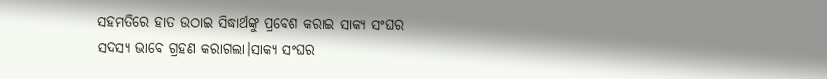ସହମତିରେ ହାତ ଉଠାଇ ସିଦ୍ଧାର୍ଥଙ୍କୁ ପ୍ରବେଶ କରାଇ ସାକ୍ୟ ସଂଘର ସଦସ୍ୟ ଭାବେ ଗ୍ରହଣ କରାଗଲା।ସାକ୍ୟ ସଂଘର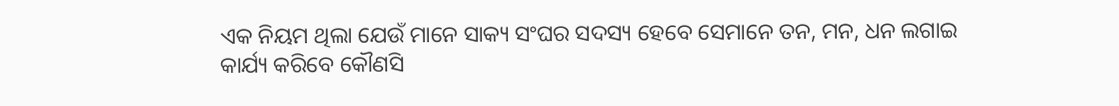ଏକ ନିୟମ ଥିଲା ଯେଉଁ ମାନେ ସାକ୍ୟ ସଂଘର ସଦସ୍ୟ ହେବେ ସେମାନେ ତନ, ମନ, ଧନ ଲଗାଇ କାର୍ଯ୍ୟ କରିବେ କୌଣସି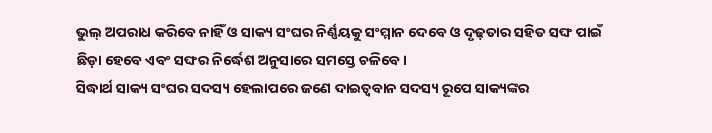ଭୁଲ୍ ଅପରାଧ କରିବେ ନାହିଁ ଓ ସାକ୍ୟ ସଂଘର ନିର୍ଣ୍ଣୟକୁ ସଂମ୍ମାନ ଦେବେ ଓ ଦୃଢ଼ତାର ସହିତ ସଙ୍ଘ ପାଇଁ ଛିଡ଼ା ହେବେ ଏବଂ ସଙ୍ଘର ନିର୍ଦ୍ଧେଶ ଅନୁସାରେ ସମସ୍ତେ ଚଳିବେ।
ସିଦ୍ଧାର୍ଥ ସାକ୍ୟ ସଂଘର ସଦସ୍ୟ ହେଲାପରେ ଜଣେ ଦାଇତ୍ୱବାନ ସଦସ୍ୟ ରୂପେ ସାକ୍ୟଙ୍କର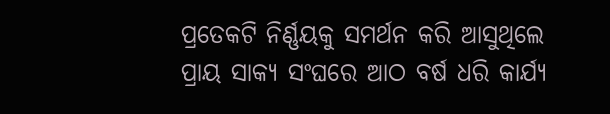ପ୍ରତେକଟି ନିର୍ଣ୍ଣୟକୁ ସମର୍ଥନ କରି ଆସୁଥିଲେ ପ୍ରାୟ ସାକ୍ୟ ସଂଘରେ ଆଠ ବର୍ଷ ଧରି କାର୍ଯ୍ୟ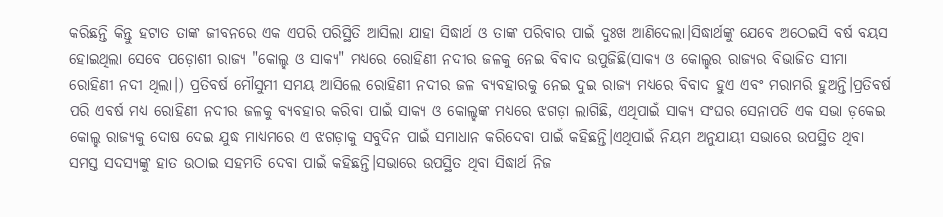କରିଛନ୍ତି କିନ୍ତୁ ହଟାତ ତାଙ୍କ ଜୀବନରେ ଏକ ଏପରି ପରିସ୍ଥିତି ଆସିଲା ଯାହା ସିଦ୍ଧାର୍ଥ ଓ ତାଙ୍କ ପରିବାର ପାଇଁ ଦୁଃଖ ଆଣିଦେଲା।ସିଦ୍ଧାର୍ଥଙ୍କୁ ଯେବେ ଅଠେଇସି ବର୍ଷ ବୟସ ହୋଇଥିଲା ସେବେ ପଡ଼ୋଶୀ ରାଜ୍ୟ "କୋଲ୍ହ ଓ ସାକ୍ୟ" ମଧ୍ୟରେ ରୋହିଣୀ ନଦୀର ଜଳକୁ ନେଇ ବିବାଦ ଉପୁଜିଛି(ସାକ୍ୟ ଓ କୋଲ୍ହର ରାଜ୍ୟର ବିଭାଜିତ ସୀମା ରୋହିଣୀ ନଦୀ ଥିଲା।) ପ୍ରତିବର୍ଷ ମୌସୁମୀ ସମୟ ଆସିଲେ ରୋହିଣୀ ନଦୀର ଜଳ ବ୍ୟବହାରକୁ ନେଇ ଦୁଇ ରାଜ୍ୟ ମଧ୍ୟରେ ବିବାଦ ହୁଏ ଏବଂ ମରାମରି ହୁଅନ୍ତି।ପ୍ରତିବର୍ଷ ପରି ଏବର୍ଷ ମଧ୍ୟ ରୋହିଣୀ ନଦୀର ଜଳକୁ ବ୍ୟବହାର କରିବା ପାଇଁ ସାକ୍ୟ ଓ କୋଲ୍ହଙ୍କ ମଧ୍ୟରେ ଝଗଡ଼ା ଲାଗିଛି, ଏଥିପାଇଁ ସାକ୍ୟ ସଂଘର ସେନାପତି ଏକ ସଭା ଡ଼କେଇ କୋଲ୍ହ ରାଜ୍ୟକୁ ଦୋଷ ଦେଇ ଯୁଦ୍ଧ ମାଧ୍ୟମରେ ଏ ଝଗଡ଼ାକୁ ସବୁଦିନ ପାଇଁ ସମାଧାନ କରିଦେବା ପାଇଁ କହିଛନ୍ତି।ଏଥିପାଇଁ ନିୟମ ଅନୁଯାୟୀ ସଭାରେ ଉପସ୍ଥିତ ଥିବା ସମସ୍ତ ସଦସ୍ୟଙ୍କୁ ହାତ ଉଠାଇ ସହମତି ଦେବା ପାଇଁ କହିଛନ୍ତି।ସଭାରେ ଉପସ୍ଥିତ ଥିବା ସିଦ୍ଧାର୍ଥ ନିଜ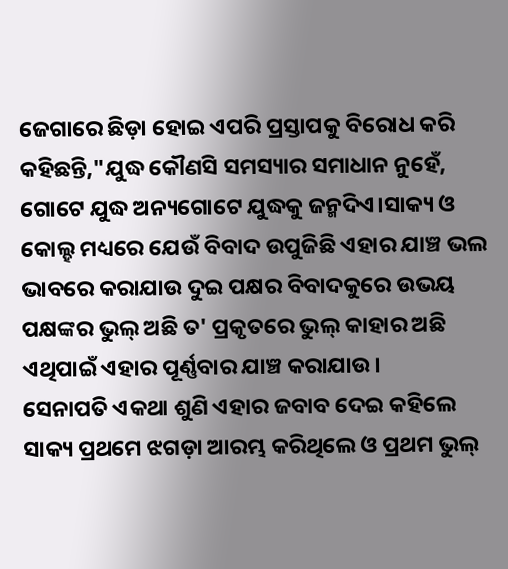ଜେଗାରେ ଛିଡ଼ା ହୋଇ ଏପରି ପ୍ରସ୍ତାପକୁ ବିରୋଧ କରି କହିଛନ୍ତି,"ଯୁଦ୍ଧ କୌଣସି ସମସ୍ୟାର ସମାଧାନ ନୁହେଁ, ଗୋଟେ ଯୁଦ୍ଧ ଅନ୍ୟଗୋଟେ ଯୁଦ୍ଧକୁ ଜନ୍ମଦିଏ।ସାକ୍ୟ ଓ କୋଲ୍ହ ମଧ୍ୟରେ ଯେଉଁ ବିବାଦ ଉପୁଜିଛି ଏହାର ଯାଞ୍ଚ ଭଲ ଭାବରେ କରାଯାଉ ଦୁଇ ପକ୍ଷର ବିବାଦକୁରେ ଉଭୟ ପକ୍ଷଙ୍କର ଭୁଲ୍ ଅଛି ତ' ପ୍ରକୃତରେ ଭୁଲ୍ କାହାର ଅଛି ଏଥିପାଇଁ ଏହାର ପୂର୍ଣ୍ଣବାର ଯାଞ୍ଚ କରାଯାଉ।
ସେନାପତି ଏକଥା ଶୁଣି ଏହାର ଜବାବ ଦେଇ କହିଲେ ସାକ୍ୟ ପ୍ରଥମେ ଝଗଡ଼ା ଆରମ୍ଭ କରିଥିଲେ ଓ ପ୍ରଥମ ଭୁଲ୍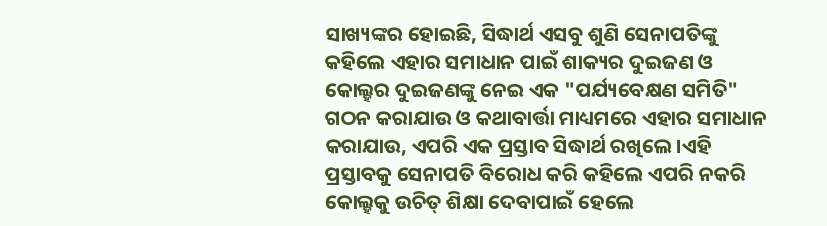ସାଖ୍ୟଙ୍କର ହୋଇଛି, ସିଦ୍ଧାର୍ଥ ଏସବୁ ଶୁଣି ସେନାପତିଙ୍କୁ କହିଲେ ଏହାର ସମାଧାନ ପାଇଁ ଶାକ୍ୟର ଦୁଇଜଣ ଓ କୋଲ୍ହର ଦୁଇଜଣଙ୍କୁ ନେଇ ଏକ "ପର୍ଯ୍ୟବେକ୍ଷଣ ସମିତି" ଗଠନ କରାଯାଉ ଓ କଥାବାର୍ତ୍ତା ମାଧ୍ୟମରେ ଏହାର ସମାଧାନ କରାଯାଉ, ଏପରି ଏକ ପ୍ରସ୍ତାବ ସିଦ୍ଧାର୍ଥ ରଖିଲେ।ଏହି ପ୍ରସ୍ତାବକୁ ସେନାପତି ବିରୋଧ କରି କହିଲେ ଏପରି ନକରି କୋଲ୍ହକୁ ଉଚିତ୍ ଶିକ୍ଷା ଦେବାପାଇଁ ହେଲେ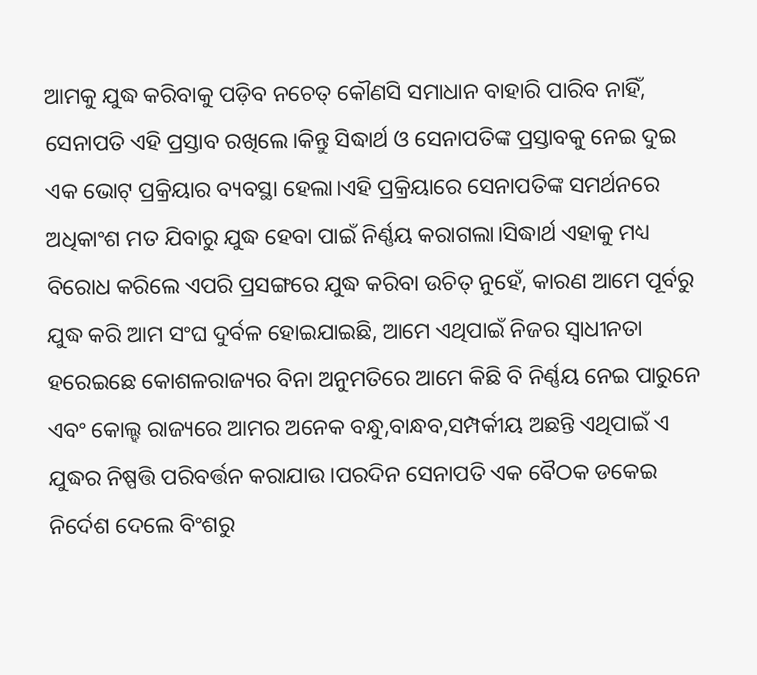ଆମକୁ ଯୁଦ୍ଧ କରିବାକୁ ପଡ଼ିବ ନଚେତ୍ କୌଣସି ସମାଧାନ ବାହାରି ପାରିବ ନାହିଁ, ସେନାପତି ଏହି ପ୍ରସ୍ତାବ ରଖିଲେ।କିନ୍ତୁ ସିଦ୍ଧାର୍ଥ ଓ ସେନାପତିଙ୍କ ପ୍ରସ୍ତାବକୁ ନେଇ ଦୁଇ ଏକ ଭୋଟ୍ ପ୍ରକ୍ରିୟାର ବ୍ୟବସ୍ଥା ହେଲା।ଏହି ପ୍ରକ୍ରିୟାରେ ସେନାପତିଙ୍କ ସମର୍ଥନରେ ଅଧିକାଂଶ ମତ ଯିବାରୁ ଯୁଦ୍ଧ ହେବା ପାଇଁ ନିର୍ଣ୍ଣୟ କରାଗଲା।ସିଦ୍ଧାର୍ଥ ଏହାକୁ ମଧ୍ୟ ବିରୋଧ କରିଲେ ଏପରି ପ୍ରସଙ୍ଗରେ ଯୁଦ୍ଧ କରିବା ଉଚିତ୍ ନୁହେଁ, କାରଣ ଆମେ ପୂର୍ବରୁ ଯୁଦ୍ଧ କରି ଆମ ସଂଘ ଦୁର୍ବଳ ହୋଇଯାଇଛି, ଆମେ ଏଥିପାଇଁ ନିଜର ସ୍ବାଧୀନତା ହରେଇଛେ କୋଶଳରାଜ୍ୟର ବିନା ଅନୁମତିରେ ଆମେ କିଛି ବି ନିର୍ଣ୍ଣୟ ନେଇ ପାରୁନେ ଏବଂ କୋଲ୍ହ ରାଜ୍ୟରେ ଆମର ଅନେକ ବନ୍ଧୁ,ବାନ୍ଧବ,ସମ୍ପର୍କୀୟ ଅଛନ୍ତି ଏଥିପାଇଁ ଏ ଯୁଦ୍ଧର ନିଷ୍ପତ୍ତି ପରିବର୍ତ୍ତନ କରାଯାଉ।ପରଦିନ ସେନାପତି ଏକ ବୈଠକ ଡକେଇ ନିର୍ଦେଶ ଦେଲେ ବିଂଶରୁ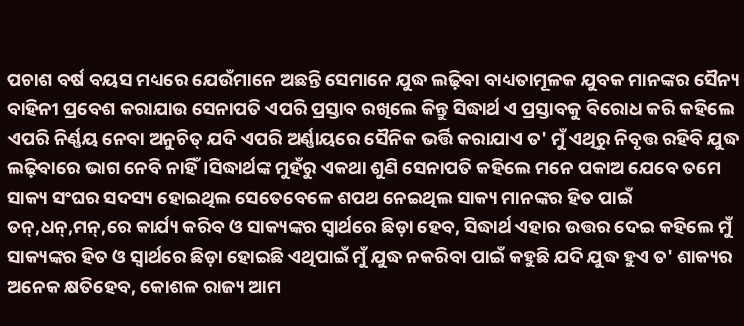ପଚାଶ ବର୍ଷ ବୟସ ମଧ୍ୟରେ ଯେଉଁମାନେ ଅଛନ୍ତି ସେମାନେ ଯୁଦ୍ଧ ଲଢ଼ିବା ବାଧ୍ୟତାମୂଳକ ଯୁବକ ମାନଙ୍କର ସୈନ୍ୟ ବାହିନୀ ପ୍ରବେଶ କରାଯାଉ ସେନାପତି ଏପରି ପ୍ରସ୍ତାବ ରଖିଲେ କିନ୍ତୁ ସିଦ୍ଧାର୍ଥ ଏ ପ୍ରସ୍ତାବକୁ ବିରୋଧ କରି କହିଲେ ଏପରି ନିର୍ଣ୍ଣୟ ନେବା ଅନୁଚିତ୍ ଯଦି ଏପରି ଅର୍ଣ୍ଣାୟରେ ସୈନିକ ଭର୍ତ୍ତି କରାଯାଏ ତ' ମୁଁ ଏଥିରୁ ନିବୃତ୍ତ ରହିବି ଯୁଦ୍ଧ ଲଢ଼ିବାରେ ଭାଗ ନେବି ନାହିଁ।ସିଦ୍ଧାର୍ଥଙ୍କ ମୁହଁରୁ ଏକଥା ଶୁଣି ସେନାପତି କହିଲେ ମନେ ପକାଅ ଯେବେ ତମେ ସାକ୍ୟ ସଂଘର ସଦସ୍ୟ ହୋଇଥିଲ ସେତେବେଳେ ଶପଥ ନେଇଥିଲ ସାକ୍ୟ ମାନଙ୍କର ହିତ ପାଇଁ ତନ୍,ଧନ୍,ମନ୍,ରେ କାର୍ଯ୍ୟ କରିବ ଓ ସାକ୍ୟଙ୍କର ସ୍ୱାର୍ଥରେ ଛିଡ଼ା ହେବ, ସିଦ୍ଧାର୍ଥ ଏହାର ଉତ୍ତର ଦେଇ କହିଲେ ମୁଁ ସାକ୍ୟଙ୍କର ହିତ ଓ ସ୍ୱାର୍ଥରେ ଛିଡ଼ା ହୋଇଛି ଏଥିପାଇଁ ମୁଁ ଯୁଦ୍ଧ ନକରିବା ପାଇଁ କହୁଛି ଯଦି ଯୁଦ୍ଧ ହୁଏ ତ' ଶାକ୍ୟର ଅନେକ କ୍ଷତିହେବ, କୋଶଳ ରାଜ୍ୟ ଆମ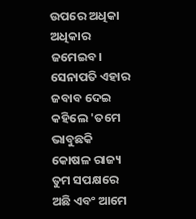ଉପରେ ଅଧିକା ଅଧିକାର ଜମେଇବ।
ସେନାପତି ଏହାର ଜବାବ ଦେଇ କହିଲେ 'ତମେ ଭାବୁଛକି କୋଷଳ ରାଜ୍ୟ ତୁମ ସପକ୍ଷରେ ଅଛି ଏବଂ ଆମେ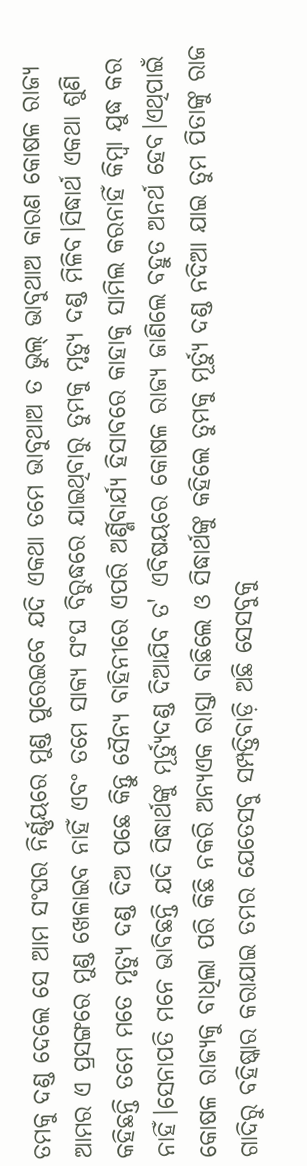ତମକୁ ଦଣ୍ଡ ଦେଲେ ସେ ଆମ ସଂଘର ନିର୍ଣ୍ଣୟରେ ମୁଣ୍ଡ ପୁରେଇବେ ଯଦି ଏକଥା ତମେ ଭାବୁଥାଅ ତ ଭୁଲ୍ ଭାବୁଥାଅ କାରଣ କୋଷଳ ରାଜ୍ୟ ଆମର ଏ ପ୍ରସଙ୍ଗରେ ମୁଣ୍ଡ ଖେଳାଇବ ନାହିଁ ଏବଂ ତମେ ସାକ୍ୟ ସଂଘ ବିରୁଦ୍ଧରେ ଯାଇଥିବାରୁ ତୁମକୁ ମୃତ୍ୟୁ ଦଣ୍ଡ ମିଳିବ।ସିଦ୍ଧାର୍ଥ ଏକଥା ଶୁଣି କହିଛନ୍ତି ତମେ ମତେ ମୃତ୍ୟୁ ଦଣ୍ଡ ଦିଅ ପଛେ କିନ୍ତୁ ସୈନ୍ୟ ବାହିନୀରେ ଏପରି ଅର୍ଣ୍ଣିବାର୍ଯ୍ୟ ହିସାବରେ କାହାକୁ ସାମିଲ କରନାହିଁ କିମ୍ବା ଯୁଦ୍ଧ କର ନାହିଁ।ସେନାପତି ମନେ ଭାବିଛନ୍ତି ଯଦି ସିଦ୍ଧାର୍ଥଙ୍କୁ ମୂର୍ତ୍ୟୁଦଣ୍ଡ ଦିଆଯିବ ତ' ଏବିଷୟରେ କୋଷଳ ରାଜ୍ୟ ଜାଣିଲେ ବହୁତ ଅନର୍ଥ ହେବ।ଏଥିପାଇଁ କୋଷଳ ରାଜ୍ୟକୁ ବାଧିଲା ପରି କିଛି ନକରି ଅନ୍ୟଏକ ରାସ୍ତା ବାଛିଲେ ଓ ସିଦ୍ଧାର୍ଥଙ୍କୁ କହିଲେ ତୁମକୁ ମୂର୍ତ୍ୟୁ ଦଣ୍ଡ ନଦିଆ ଯାଇ ତୁମ ପିତାଙ୍କୁ ରାଜ ଗାଦିରୁ ବହିଷ୍କାର କରାଯାଇ ତମର ଯେତେସବୁ ସମ୍ପତ୍ତିବାଡ଼ି ଅଛି ସେସବୁକୁ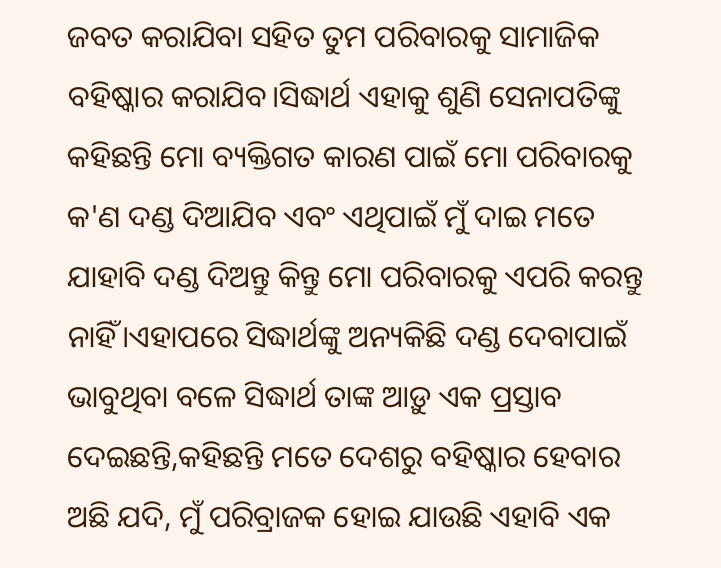ଜବତ କରାଯିବା ସହିତ ତୁମ ପରିବାରକୁ ସାମାଜିକ ବହିଷ୍କାର କରାଯିବ।ସିଦ୍ଧାର୍ଥ ଏହାକୁ ଶୁଣି ସେନାପତିଙ୍କୁ କହିଛନ୍ତି ମୋ ବ୍ୟକ୍ତିଗତ କାରଣ ପାଇଁ ମୋ ପରିବାରକୁ କ'ଣ ଦଣ୍ଡ ଦିଆଯିବ ଏବଂ ଏଥିପାଇଁ ମୁଁ ଦାଇ ମତେ ଯାହାବି ଦଣ୍ଡ ଦିଅନ୍ତୁ କିନ୍ତୁ ମୋ ପରିବାରକୁ ଏପରି କରନ୍ତୁ ନାହିଁ।ଏହାପରେ ସିଦ୍ଧାର୍ଥଙ୍କୁ ଅନ୍ୟକିଛି ଦଣ୍ଡ ଦେବାପାଇଁ ଭାବୁଥିବା ବଳେ ସିଦ୍ଧାର୍ଥ ତାଙ୍କ ଆଡ଼ୁ ଏକ ପ୍ରସ୍ତାବ ଦେଇଛନ୍ତି,କହିଛନ୍ତି ମତେ ଦେଶରୁ ବହିଷ୍କାର ହେବାର ଅଛି ଯଦି, ମୁଁ ପରିବ୍ରାଜକ ହୋଇ ଯାଉଛି ଏହାବି ଏକ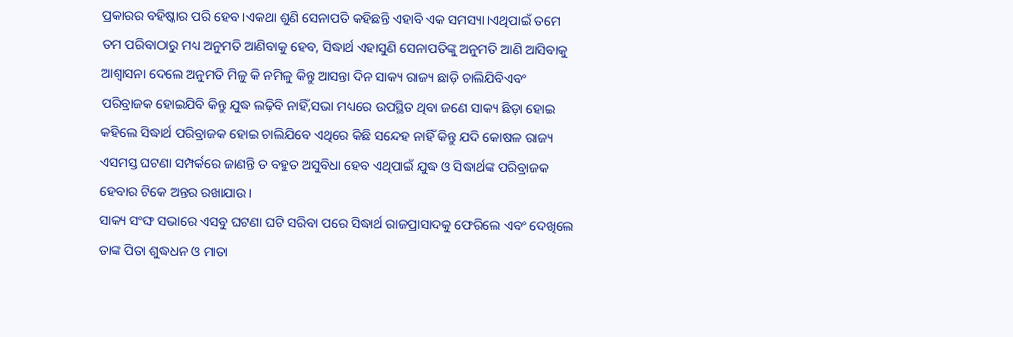ପ୍ରକାରର ବହିଷ୍କାର ପରି ହେବ।ଏକଥା ଶୁଣି ସେନାପତି କହିଛନ୍ତି ଏହାବି ଏକ ସମସ୍ୟା।ଏଥିପାଇଁ ତମେ ତମ ପରିବାଠାରୁ ମଧ୍ୟ ଅନୁମତି ଆଣିବାକୁ ହେବ, ସିଦ୍ଧାର୍ଥ ଏହାସୁଣି ସେନାପତିଙ୍କୁ ଅନୁମତି ଆଣି ଆସିବାକୁ ଆଶ୍ୱାସନା ଦେଲେ ଅନୁମତି ମିଳୁ କି ନମିଳୁ କିନ୍ତୁ ଆସନ୍ତା ଦିନ ସାକ୍ୟ ରାଜ୍ୟ ଛାଡ଼ି ଚାଲିଯିବିଏବଂ ପରିବ୍ରାଜକ ହୋଇଯିବି କିନ୍ତୁ ଯୁଦ୍ଧ ଲଢ଼ିବି ନାହିଁ,ସଭା ମଧ୍ୟରେ ଉପସ୍ଥିତ ଥିବା ଜଣେ ସାକ୍ୟ ଛିଡ଼ା ହୋଇ କହିଲେ ସିଦ୍ଧାର୍ଥ ପରିବ୍ରାଜକ ହୋଇ ଚାଲିଯିବେ ଏଥିରେ କିଛି ସନ୍ଦେହ ନାହିଁ କିନ୍ତୁ ଯଦି କୋଷଳ ରାଜ୍ୟ ଏସମସ୍ତ ଘଟଣା ସମ୍ପର୍କରେ ଜାଣନ୍ତି ତ ବହୁତ ଅସୁବିଧା ହେବ ଏଥିପାଇଁ ଯୁଦ୍ଧ ଓ ସିଦ୍ଧାର୍ଥଙ୍କ ପରିବ୍ରାଜକ ହେବାର ଟିକେ ଅନ୍ତର ରଖାଯାଉ।
ସାକ୍ୟ ସଂଙ୍ଘ ସଭାରେ ଏସବୁ ଘଟଣା ଘଟି ସରିବା ପରେ ସିଦ୍ଧାର୍ଥ ରାଜପ୍ରାସାଦକୁ ଫେରିଲେ ଏବଂ ଦେଖିଲେ ତାଙ୍କ ପିତା ଶୁଦ୍ଧଧନ ଓ ମାତା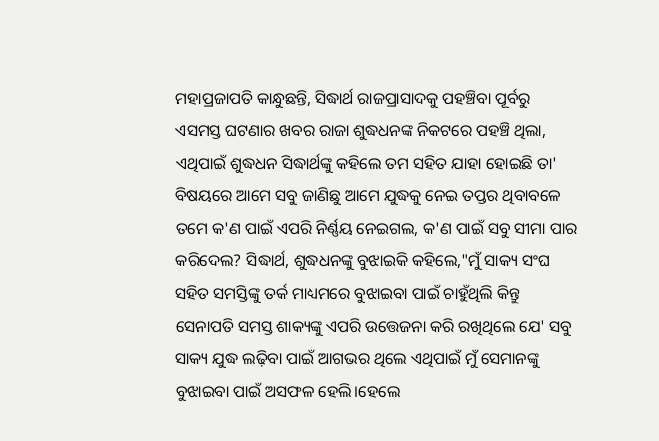ମହାପ୍ରଜାପତି କାନ୍ଧୁଛନ୍ତି, ସିଦ୍ଧାର୍ଥ ରାଜପ୍ରାସାଦକୁ ପହଞ୍ଚିବା ପୂର୍ବରୁ ଏସମସ୍ତ ଘଟଣାର ଖବର ରାଜା ଶୁଦ୍ଧଧନଙ୍କ ନିକଟରେ ପହଞ୍ଚି ଥିଲା, ଏଥିପାଇଁ ଶୁଦ୍ଧଧନ ସିଦ୍ଧାର୍ଥଙ୍କୁ କହିଲେ ତମ ସହିତ ଯାହା ହୋଇଛି ତା' ବିଷୟରେ ଆମେ ସବୁ ଜାଣିଛୁ ଆମେ ଯୁଦ୍ଧକୁ ନେଇ ତପ୍ତର ଥିବାବଳେ ତମେ କ'ଣ ପାଇଁ ଏପରି ନିର୍ଣ୍ଣୟ ନେଇଗଲ, କ'ଣ ପାଇଁ ସବୁ ସୀମା ପାର କରିଦେଲ? ସିଦ୍ଧାର୍ଥ, ଶୁଦ୍ଧଧନଙ୍କୁ ବୁଝାଇକି କହିଲେ,"ମୁଁ ସାକ୍ୟ ସଂଘ ସହିତ ସମସ୍ତିଙ୍କୁ ତର୍କ ମାଧ୍ୟମରେ ବୁଝାଇବା ପାଇଁ ଚାହୁଁଥିଲି କିନ୍ତୁ ସେନାପତି ସମସ୍ତ ଶାକ୍ୟଙ୍କୁ ଏପରି ଉତ୍ତେଜନା କରି ରଖିଥିଲେ ଯେ' ସବୁ ସାକ୍ୟ ଯୁଦ୍ଧ ଲଢ଼ିବା ପାଇଁ ଆଗଭର ଥିଲେ ଏଥିପାଇଁ ମୁଁ ସେମାନଙ୍କୁ ବୁଝାଇବା ପାଇଁ ଅସଫଳ ହେଲି।ହେଲେ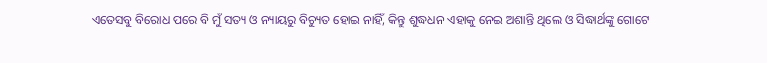ଏତେସବୁ ବିରୋଧ ପରେ ବି ମୁଁ ସତ୍ୟ ଓ ନ୍ୟାୟରୁ ବିଚ୍ୟୁତ ହୋଇ ନାହିଁ, କିନ୍ତୁ ଶୁଦ୍ଧଧନ ଏହାକୁ ନେଇ ଅଶାନ୍ତି ଥିଲେ ଓ ସିଦ୍ଧାର୍ଥଙ୍କୁ ଗୋଟେ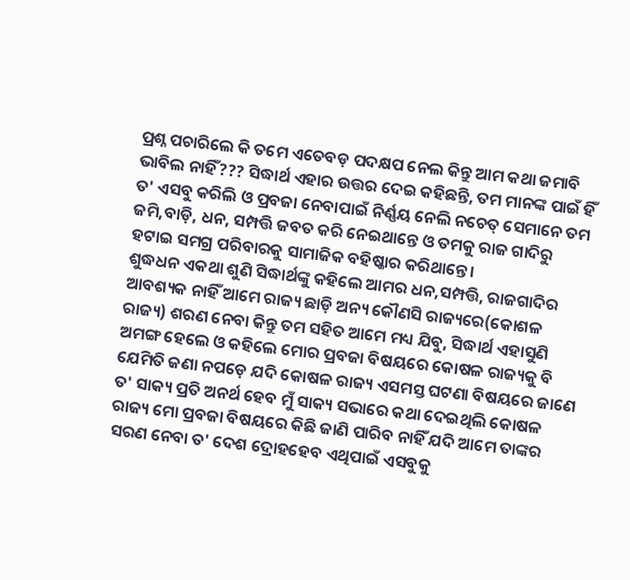ପ୍ରଶ୍ନ ପଚାରିଲେ କି ତମେ ଏତେବଡ଼ ପଦକ୍ଷପ ନେଲ କିନ୍ତୁ ଆମ କଥା ଜମାବି ଭାବିଲ ନାହିଁ??? ସିଦ୍ଧାର୍ଥ ଏହାର ଉତ୍ତର ଦେଇ କହିଛନ୍ତି, ତମ ମାନଙ୍କ ପାଇଁ ହିଁ ତ' ଏସବୁ କରିଲି ଓ ପ୍ରବଜା ନେବାପାଇଁ ନିର୍ଣ୍ଣୟ ନେଲି ନଚେତ୍ ସେମାନେ ତମ ଜମି,ବାଡ଼ି, ଧନ, ସମ୍ପତ୍ତି ଜବତ କରି ନେଇଥାନ୍ତେ ଓ ତମକୁ ରାଜ ଗାଦିରୁ ହଟାଇ ସମଗ୍ର ପରିବାରକୁ ସାମାଜିକ ବହିଷ୍କାର କରିଥାନ୍ତେ।
ଶୁଦ୍ଧଧନ ଏକଥା ଶୁଣି ସିଦ୍ଧାର୍ଥଙ୍କୁ କହିଲେ ଆମର ଧନ,ସମ୍ପତ୍ତି, ରାଜଗାଦିର ଆବଶ୍ୟକ ନାହିଁ ଆମେ ରାଜ୍ୟ ଛାଡ଼ି ଅନ୍ୟ କୌଣସି ରାଜ୍ୟରେ(କୋଶଳ ରାଜ୍ୟ) ଶରଣ ନେବା କିନ୍ତୁ ତମ ସହିତ ଆମେ ମଧ୍ୟ ଯିବୁ, ସିଦ୍ଧାର୍ଥ ଏହାସୁଣି ଅମଙ୍ଗ ହେଲେ ଓ କହିଲେ ମୋର ପ୍ରବଜା ବିଷୟରେ କୋଷଳ ରାଜ୍ୟକୁ ବି ଯେମିତି ଜଣା ନପଡ଼େ ଯଦି କୋଷଳ ରାଜ୍ୟ ଏସମସ୍ତ ଘଟଣା ବିଷୟରେ ଜାଣେ ତ' ସାକ୍ୟ ପ୍ରତି ଅନର୍ଥ ହେବ ମୁଁ ସାକ୍ୟ ସଭାରେ କଥା ଦେଇଥିଲି କୋଷଳ ରାଜ୍ୟ ମୋ ପ୍ରବଜା ବିଷୟରେ କିଛି ଜାଣି ପାରିବ ନାହିଁ ଯଦି ଆମେ ତାଙ୍କର ସରଣ ନେବା ତ' ଦେଶ ଦ୍ରୋହହେବ ଏଥିପାଇଁ ଏସବୁକୁ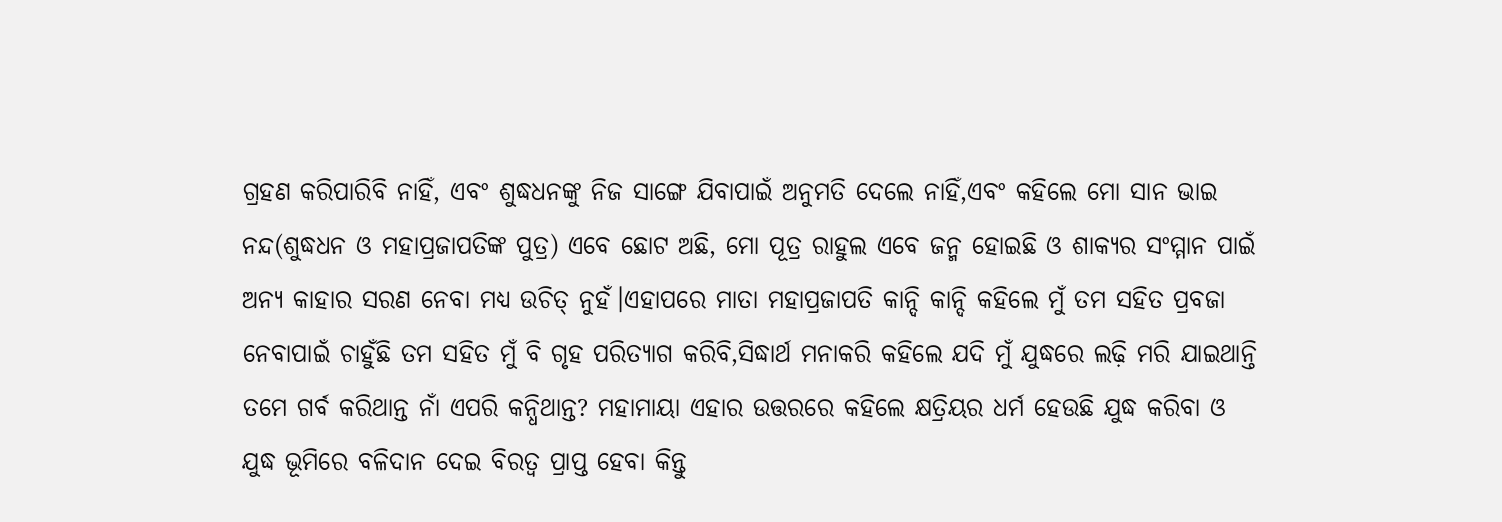ଗ୍ରହଣ କରିପାରିବି ନାହିଁ, ଏବଂ ଶୁଦ୍ଧଧନଙ୍କୁ ନିଜ ସାଙ୍ଗେ ଯିବାପାଇଁ ଅନୁମତି ଦେଲେ ନାହିଁ,ଏବଂ କହିଲେ ମୋ ସାନ ଭାଇ ନନ୍ଦ(ଶୁଦ୍ଧଧନ ଓ ମହାପ୍ରଜାପତିଙ୍କ ପୁତ୍ର) ଏବେ ଛୋଟ ଅଛି, ମୋ ପୂତ୍ର ରାହୁଲ ଏବେ ଜନ୍ମ ହୋଇଛି ଓ ଶାକ୍ୟର ସଂମ୍ମାନ ପାଇଁ ଅନ୍ୟ କାହାର ସରଣ ନେବା ମଧ୍ୟ ଉଚିତ୍ ନୁହଁ।ଏହାପରେ ମାତା ମହାପ୍ରଜାପତି କାନ୍ଦି କାନ୍ଦି କହିଲେ ମୁଁ ତମ ସହିତ ପ୍ରବଜା ନେବାପାଇଁ ଚାହୁଁଛି ତମ ସହିତ ମୁଁ ବି ଗୃହ ପରିତ୍ୟାଗ କରିବି,ସିଦ୍ଧାର୍ଥ ମନାକରି କହିଲେ ଯଦି ମୁଁ ଯୁଦ୍ଧରେ ଲଢ଼ି ମରି ଯାଇଥାନ୍ତି ତମେ ଗର୍ବ କରିଥାନ୍ତ ନାଁ ଏପରି କନ୍ଧିଥାନ୍ତ? ମହାମାୟା ଏହାର ଉତ୍ତରରେ କହିଲେ କ୍ଷତ୍ରିୟର ଧର୍ମ ହେଉଛି ଯୁଦ୍ଧ କରିବା ଓ ଯୁଦ୍ଧ ଭୂମିରେ ବଳିଦାନ ଦେଇ ବିରତ୍ବ ପ୍ରାପ୍ତ ହେବା କିନ୍ତୁ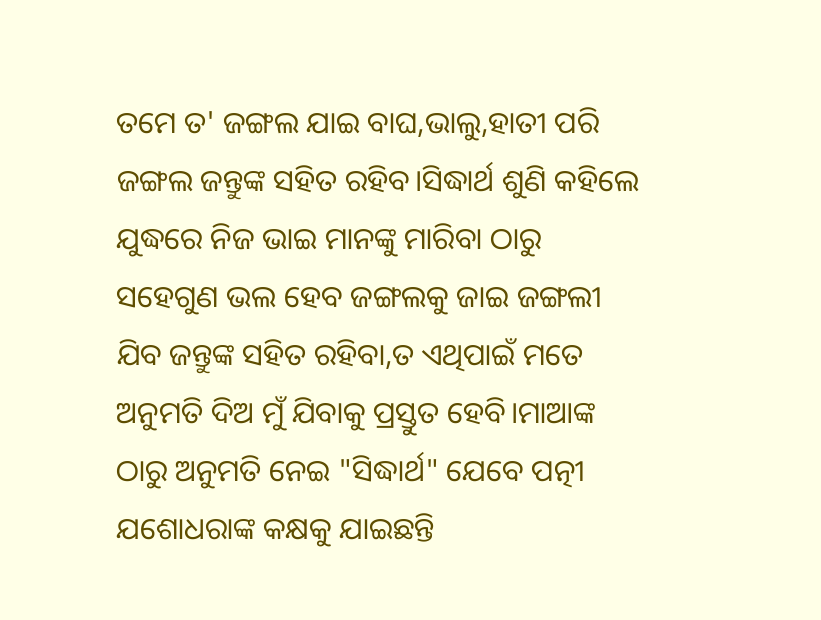ତମେ ତ' ଜଙ୍ଗଲ ଯାଇ ବାଘ,ଭାଲୁ,ହାତୀ ପରି ଜଙ୍ଗଲ ଜନ୍ତୁଙ୍କ ସହିତ ରହିବ।ସିଦ୍ଧାର୍ଥ ଶୁଣି କହିଲେ ଯୁଦ୍ଧରେ ନିଜ ଭାଇ ମାନଙ୍କୁ ମାରିବା ଠାରୁ ସହେଗୁଣ ଭଲ ହେବ ଜଙ୍ଗଲକୁ ଜାଇ ଜଙ୍ଗଲୀ ଯିବ ଜନ୍ତୁଙ୍କ ସହିତ ରହିବା,ତ ଏଥିପାଇଁ ମତେ ଅନୁମତି ଦିଅ ମୁଁ ଯିବାକୁ ପ୍ରସ୍ତୁତ ହେବି।ମାଆଙ୍କ ଠାରୁ ଅନୁମତି ନେଇ "ସିଦ୍ଧାର୍ଥ" ଯେବେ ପତ୍ନୀ ଯଶୋଧରାଙ୍କ କକ୍ଷକୁ ଯାଇଛନ୍ତି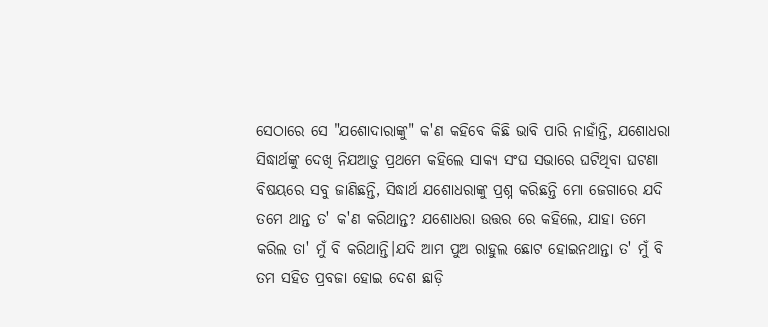ସେଠାରେ ସେ "ଯଶୋଦାରାଙ୍କୁ" କ'ଣ କହିବେ କିଛି ଭାବି ପାରି ନାହାଁନ୍ତି, ଯଶୋଧରା ସିଦ୍ଧାର୍ଥଙ୍କୁ ଦେଖି ନିଯଆଡ଼ୁ ପ୍ରଥମେ କହିଲେ ସାକ୍ୟ ସଂଘ ସଭାରେ ଘଟିଥିବା ଘଟଣା ବିଷୟରେ ସବୁ ଜାଣିଛନ୍ତି, ସିଦ୍ଧାର୍ଥ ଯଶୋଧରାଙ୍କୁ ପ୍ରଶ୍ନ କରିଛନ୍ତି ମୋ ଜେଗାରେ ଯଦି ତମେ ଥାନ୍ତ ତ' କ'ଣ କରିଥାନ୍ତ? ଯଶୋଧରା ଉତ୍ତର ରେ କହିଲେ, ଯାହା ତମେ କରିଲ ତା' ମୁଁ ବି କରିଥାନ୍ତି।ଯଦି ଆମ ପୁଅ ରାହୁଲ ଛୋଟ ହୋଇନଥାନ୍ତା ତ' ମୁଁ ବି ତମ ସହିତ ପ୍ରବଜା ହୋଇ ଦେଶ ଛାଡ଼ି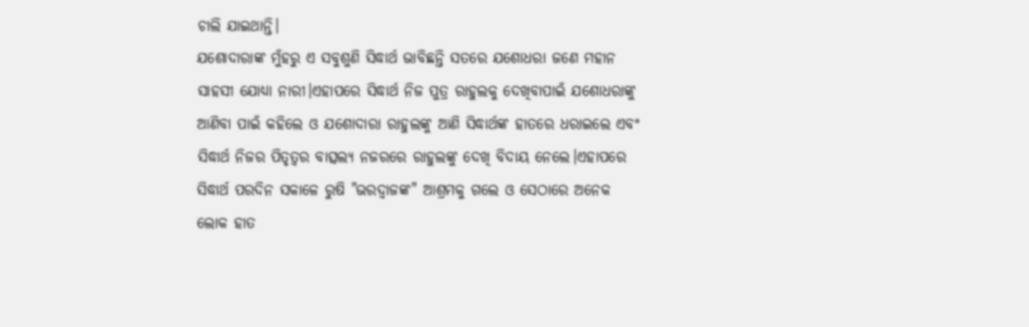ଚାଲି ଯାଇଥାନ୍ତି।
ଯଶୋଦାରାଙ୍କ ମୁଁହରୁ ଏ ସବୁଶୁଣି ସିଦ୍ଧାର୍ଥ ଭାବିଛନ୍ତି ସତରେ ଯଶୋଧରା ଜଣେ ମହାନ ସାହସୀ ଯୋଧ୍ୟା ନାରୀ।ଏହାପରେ ସିଦ୍ଧାର୍ଥ ନିଜ ପୁତ୍ର ରାହୁଲକୁ ଦେଖିବାପାଇଁ ଯଶୋଧରାଙ୍କୁ ଆଣିବା ପାଇଁ କହିଲେ ଓ ଯଶୋଦାରା ରାହୁଲଙ୍କୁ ଆଣି ସିଦ୍ଧାର୍ଥଙ୍କ ହାତରେ ଧରାଇଲେ ଏବଂ ସିଦ୍ଧାର୍ଥ ନିଜର ପିତୃତ୍ୱର ବାତ୍ସଲ୍ୟ ନଜରରେ ରାହୁଲଙ୍କୁ ଦେଖି ବିଦାୟ ନେଲେ।ଏହାପରେ ସିଦ୍ଧାର୍ଥ ପରଦିନ ସକାଳେ ରୁଷି "ଭରଦ୍ବାଜଙ୍କ" ଆଶ୍ରମକୁ ଗଲେ ଓ ସେଠାରେ ଅନେକ ଲୋକ ହାତ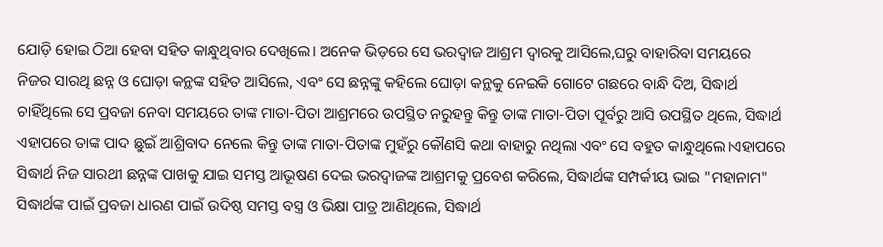ଯୋଡ଼ି ହୋଇ ଠିଆ ହେବା ସହିତ କାନ୍ଧୁଥିବାର ଦେଖିଲେ। ଅନେକ ଭିଡ଼ରେ ସେ ଭରଦ୍ବାଜ ଆଶ୍ରମ ଦ୍ୱାରକୁ ଆସିଲେ,ଘରୁ ବାହାରିବା ସମୟରେ ନିଜର ସାରଥି ଛନ୍ନ ଓ ଘୋଡ଼ା କନ୍ଥଙ୍କ ସହିତ ଆସିଲେ, ଏବଂ ସେ ଛନ୍ନଙ୍କୁ କହିଲେ ଘୋଡ଼ା କନ୍ଥକୁ ନେଇକି ଗୋଟେ ଗଛରେ ବାନ୍ଧି ଦିଅ, ସିଦ୍ଧାର୍ଥ ଚାହିଁଥିଲେ ସେ ପ୍ରବଜା ନେବା ସମୟରେ ତାଙ୍କ ମାତା-ପିତା ଆଶ୍ରମରେ ଉପସ୍ଥିତ ନରୁହନ୍ତୁ କିନ୍ତୁ ତାଙ୍କ ମାତା-ପିତା ପୂର୍ବରୁ ଆସି ଉପସ୍ଥିତ ଥିଲେ, ସିଦ୍ଧାର୍ଥ ଏହାପରେ ତାଙ୍କ ପାଦ ଛୁଇଁ ଆଶ୍ରିବାଦ ନେଲେ କିନ୍ତୁ ତାଙ୍କ ମାତା-ପିତାଙ୍କ ମୁହଁରୁ କୌଣସି କଥା ବାହାରୁ ନଥିଲା ଏବଂ ସେ ବହୁତ କାନ୍ଧୁଥିଲେ।ଏହାପରେ ସିଦ୍ଧାର୍ଥ ନିଜ ସାରଥୀ ଛନ୍ନଙ୍କ ପାଖକୁ ଯାଇ ସମସ୍ତ ଆଭୂଷଣ ଦେଇ ଭରଦ୍ବାଜଙ୍କ ଆଶ୍ରମକୁ ପ୍ରବେଶ କରିଲେ, ସିଦ୍ଧାର୍ଥଙ୍କ ସମ୍ପର୍କୀୟ ଭାଇ "ମହାନାମ" ସିଦ୍ଧାର୍ଥଙ୍କ ପାଇଁ ପ୍ରବଜା ଧାରଣ ପାଇଁ ଉଦିଷ୍ଠ ସମସ୍ତ ବସ୍ତ୍ର ଓ ଭିକ୍ଷା ପାତ୍ର ଆଣିଥିଲେ, ସିଦ୍ଧାର୍ଥ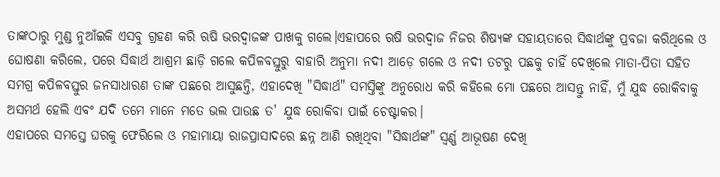ତାଙ୍କଠାରୁ ମୁଣ୍ଡ ନୁଆଁଇକି ଏସବୁ ଗ୍ରହଣ କରି ଋଷି ଭରଦ୍ବାଜଙ୍କ ପାଖକୁ ଗଲେ।ଏହାପରେ ଋଷି ଭରଦ୍ବାଜ ନିଜର ଶିଷ୍ୟଙ୍କ ସହାୟତାରେ ସିଦ୍ଧାର୍ଥଙ୍କୁ ପ୍ରବଜା କରିଥିଲେ ଓ ଘୋଷଣା କରିଲେ, ପରେ ସିଦ୍ଧାର୍ଥ ଆଶ୍ରମ ଛାଡ଼ି ଗଲେ କପିଳବସ୍ତୁରୁ ବାହାରି ଅନୁମା ନଦୀ ଆଡ଼େ ଗଲେ ଓ ନଦୀ ତଟରୁ ପଛକୁ ଚାହିଁ ଦେଖିଲେ ମାତା-ପିତା ସହିତ ସମଗ୍ର କପିଳବସ୍ତୁର ଜନସାଧାରଣ ତାଙ୍କ ପଛରେ ଆସୁଛନ୍ତି, ଏହାଦେଖି "ସିଦ୍ଧାର୍ଥ" ସମସ୍ତିଙ୍କୁ ଅନୁରୋଧ କରି କହିଲେ ମୋ ପଛରେ ଆସନ୍ତୁ ନାହିଁ, ମୁଁ ଯୁଦ୍ଧ ରୋକିବାକୁ ଅସମର୍ଥ ହେଲି ଏବଂ ଯଦି ତମେ ମାନେ ମତେ ଭଲ ପାଉଛ ତ' ଯୁଦ୍ଧ ରୋକିବା ପାଇଁ ଚେଷ୍ଟାକର।
ଏହାପରେ ସମସ୍ତେ ଘରକୁ ଫେରିଲେ ଓ ମହାମାୟା ରାଜପ୍ରାସାଦରେ ଛନ୍ନ ଆଣି ରଖିଥିବା "ସିଦ୍ଧାର୍ଥଙ୍କ" ସ୍ୱର୍ଣ୍ଣ ଆଭୂଷଣ ଦେଖି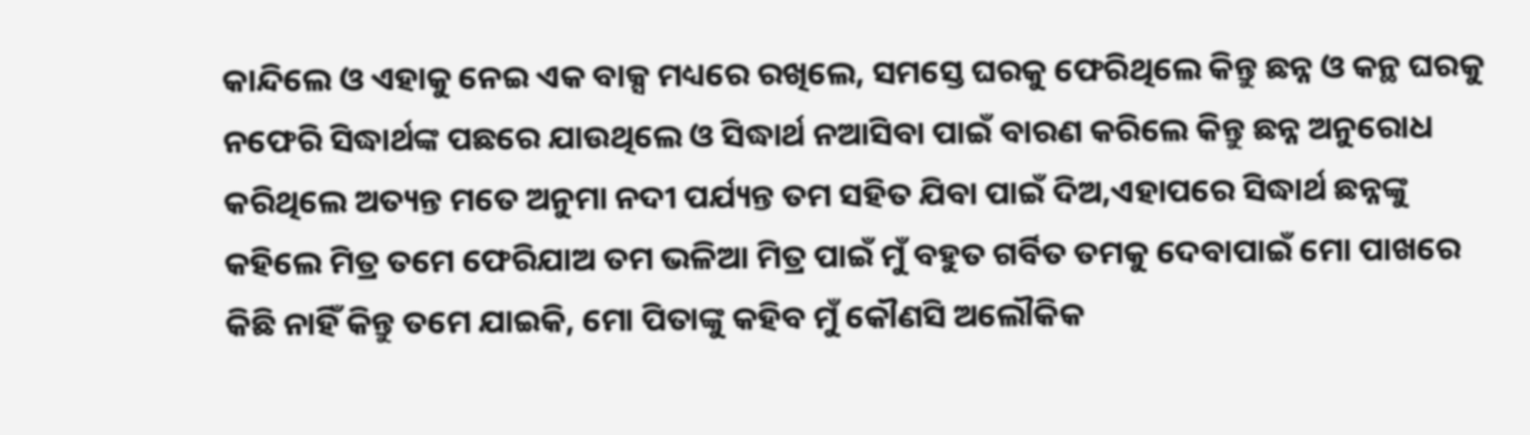କାନ୍ଦିଲେ ଓ ଏହାକୁ ନେଇ ଏକ ବାକ୍ସ ମଧ୍ୟରେ ରଖିଲେ, ସମସ୍ତେ ଘରକୁ ଫେରିଥିଲେ କିନ୍ତୁ ଛନ୍ନ ଓ କନ୍ଥ ଘରକୁ ନଫେରି ସିଦ୍ଧାର୍ଥଙ୍କ ପଛରେ ଯାଉଥିଲେ ଓ ସିଦ୍ଧାର୍ଥ ନଆସିବା ପାଇଁ ବାରଣ କରିଲେ କିନ୍ତୁ ଛନ୍ନ ଅନୁରୋଧ କରିଥିଲେ ଅତ୍ୟନ୍ତ ମତେ ଅନୁମା ନଦୀ ପର୍ଯ୍ୟନ୍ତ ତମ ସହିତ ଯିବା ପାଇଁ ଦିଅ,ଏହାପରେ ସିଦ୍ଧାର୍ଥ ଛନ୍ନଙ୍କୁ କହିଲେ ମିତ୍ର ତମେ ଫେରିଯାଅ ତମ ଭଳିଆ ମିତ୍ର ପାଇଁ ମୁଁ ବହୁତ ଗର୍ବିତ ତମକୁ ଦେବାପାଇଁ ମୋ ପାଖରେ କିଛି ନାହିଁ କିନ୍ତୁ ତମେ ଯାଇକି, ମୋ ପିତାଙ୍କୁ କହିବ ମୁଁ କୌଣସି ଅଲୌକିକ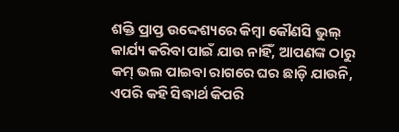ଶକ୍ତି ପ୍ରାପ୍ତ ଉଦ୍ଦେଶ୍ୟରେ କିମ୍ବା କୌଣସି ଭୁଲ୍ କାର୍ଯ୍ୟ କରିବା ପାଇଁ ଯାଉ ନାହିଁ, ଆପଣଙ୍କ ଠାରୁ କମ୍ ଭଲ ପାଇବା ରାଗରେ ଘର ଛାଡ଼ି ଯାଉନି, ଏପରି କହି ସିଦ୍ଧାର୍ଥ କିପରି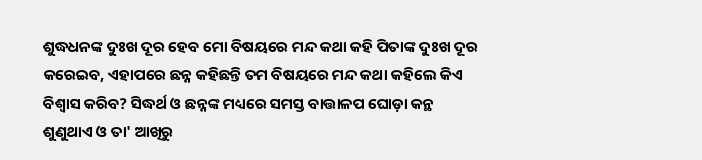ଶୁଦ୍ଧଧନଙ୍କ ଦୁଃଖ ଦୂର ହେବ ମୋ ବିଷୟରେ ମନ୍ଦ କଥା କହି ପିତାଙ୍କ ଦୁଃଖ ଦୂର କରେଇବ, ଏହାପରେ ଛନ୍ନ କହିଛନ୍ତି ତମ ବିଷୟରେ ମନ୍ଦ କଥା କହିଲେ କିଏ ବିଶ୍ୱାସ କରିବ? ସିଦ୍ଧର୍ଥ ଓ ଛନ୍ନଙ୍କ ମଧ୍ୟରେ ସମସ୍ତ ବାତ୍ତାଳପ ଘୋଡ଼ା କନ୍ଥ ଶୁଣୁଥାଏ ଓ ତା' ଆଖିରୁ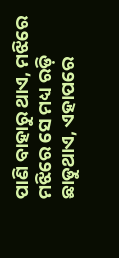ପାଣି ବାହାରୁ ଥାଏ, ମଝିରେ ମଝିରେ ସେ ମଧ୍ୟ ରଡ଼ି ଛାଡୁଥାଏ, ଏହାପରେ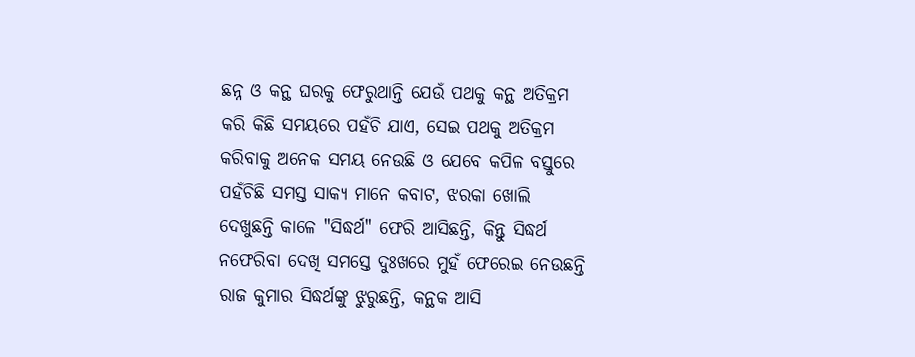ଛନ୍ନ ଓ କନ୍ଥ ଘରକୁ ଫେରୁଥାନ୍ତି ଯେଉଁ ପଥକୁ କନ୍ଥ ଅତିକ୍ରମ କରି କିଛି ସମୟରେ ପହଁଚି ଯାଏ, ସେଇ ପଥକୁ ଅତିକ୍ରମ କରିବାକୁ ଅନେକ ସମୟ ନେଉଛି ଓ ଯେବେ କପିଳ ବସ୍ତୁରେ ପହଁଚିଛି ସମସ୍ତ ସାକ୍ୟ ମାନେ କବାଟ, ଝରକା ଖୋଲି ଦେଖୁଛନ୍ତି କାଳେ "ସିଦ୍ଧର୍ଥ" ଫେରି ଆସିଛନ୍ତି, କିନ୍ତୁ ସିଦ୍ଧର୍ଥ ନଫେରିବା ଦେଖି ସମସ୍ତେ ଦୁଃଖରେ ମୁହଁ ଫେରେଇ ନେଉଛନ୍ତି ରାଜ କୁମାର ସିଦ୍ଧର୍ଥଙ୍କୁ ଝୁରୁଛନ୍ତି, କନ୍ଥକ ଆସି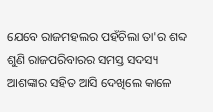ଯେବେ ରାଜମହଲର ପହଁଚିଲା ତା'ର ଶବ୍ଦ ଶୁଣି ରାଜପରିବାରର ସମସ୍ତ ସଦସ୍ୟ ଆଶଙ୍କାର ସହିତ ଆସି ଦେଖିଲେ କାଳେ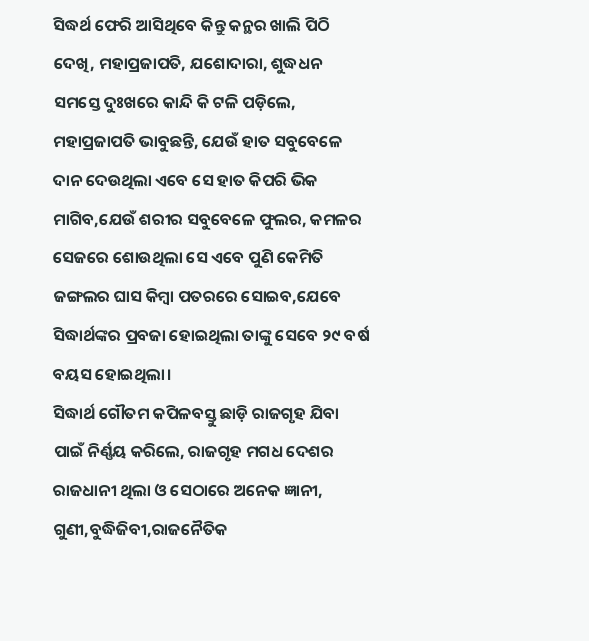ସିଦ୍ଧର୍ଥ ଫେରି ଆସିଥିବେ କିନ୍ତୁ କନ୍ଥର ଖାଲି ପିଠି ଦେଖି, ମହାପ୍ରଜାପତି, ଯଶୋଦାରା, ଶୁଦ୍ଧଧନ ସମସ୍ତେ ଦୁଃଖରେ କାନ୍ଦି କି ଟଳି ପଡ଼ିଲେ, ମହାପ୍ରଜାପତି ଭାବୁଛନ୍ତି, ଯେଉଁ ହାତ ସବୁବେଳେ ଦାନ ଦେଉଥିଲା ଏବେ ସେ ହାତ କିପରି ଭିକ ମାଗିବ,ଯେଉଁ ଶରୀର ସବୁବେଳେ ଫୁଲର, କମଳର ସେଜରେ ଶୋଉଥିଲା ସେ ଏବେ ପୁଣି କେମିତି ଜଙ୍ଗଲର ଘାସ କିମ୍ବା ପତରରେ ସୋଇବ,ଯେବେ ସିଦ୍ଧାର୍ଥଙ୍କର ପ୍ରବଜା ହୋଇଥିଲା ତାଙ୍କୁ ସେବେ ୨୯ ବର୍ଷ ବୟସ ହୋଇଥିଲା।
ସିଦ୍ଧାର୍ଥ ଗୌତମ କପିଳବସ୍ତୁ ଛାଡ଼ି ରାଜଗୃହ ଯିବା ପାଇଁ ନିର୍ଣ୍ଣୟ କରିଲେ, ରାଜଗୃହ ମଗଧ ଦେଶର ରାଜଧାନୀ ଥିଲା ଓ ସେଠାରେ ଅନେକ ଜ୍ଞାନୀ, ଗୁଣୀ,ବୁଦ୍ଧିଜିବୀ,ରାଜନୈତିକ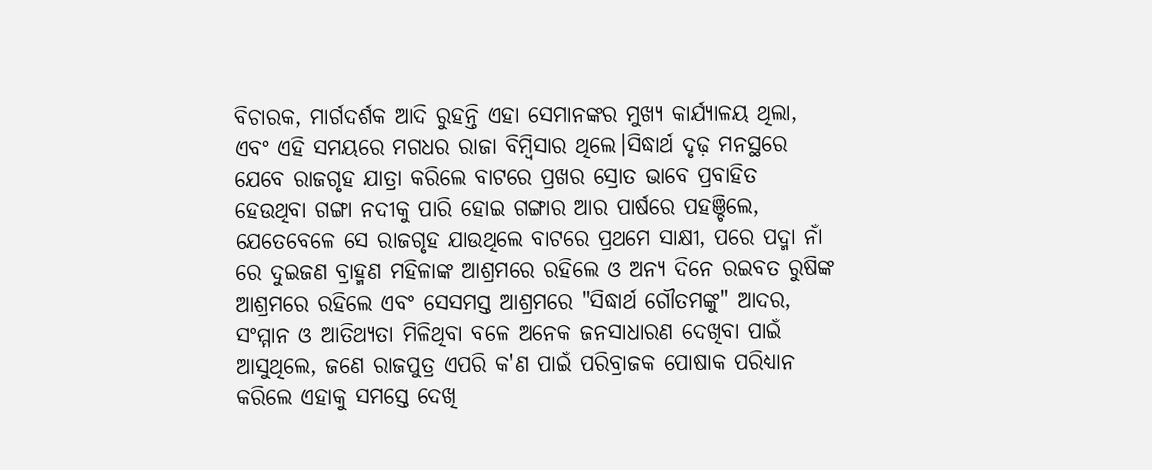ବିଚାରକ, ମାର୍ଗଦର୍ଶକ ଆଦି ରୁହନ୍ତି ଏହା ସେମାନଙ୍କର ମୁଖ୍ୟ କାର୍ଯ୍ୟାଳୟ ଥିଲା, ଏବଂ ଏହି ସମୟରେ ମଗଧର ରାଜା ବିମ୍ବିସାର ଥିଲେ।ସିଦ୍ଧାର୍ଥ ଦୃଢ଼ ମନସ୍ଥରେ ଯେବେ ରାଜଗୃହ ଯାତ୍ରା କରିଲେ ବାଟରେ ପ୍ରଖର ସ୍ରୋତ ଭାବେ ପ୍ରବାହିତ ହେଉଥିବା ଗଙ୍ଗା ନଦୀକୁ ପାରି ହୋଇ ଗଙ୍ଗାର ଆର ପାର୍ଷରେ ପହଞ୍ଚିଲେ, ଯେତେବେଳେ ସେ ରାଜଗୃହ ଯାଉଥିଲେ ବାଟରେ ପ୍ରଥମେ ସାକ୍ଷୀ, ପରେ ପଦ୍ମା ନାଁ ରେ ଦୁଇଜଣ ବ୍ରାହ୍ମଣ ମହିଳାଙ୍କ ଆଶ୍ରମରେ ରହିଲେ ଓ ଅନ୍ୟ ଦିନେ ରଇବତ ରୁଷିଙ୍କ ଆଶ୍ରମରେ ରହିଲେ ଏବଂ ସେସମସ୍ତ ଆଶ୍ରମରେ "ସିଦ୍ଧାର୍ଥ ଗୌତମଙ୍କୁ" ଆଦର, ସଂମ୍ମାନ ଓ ଆତିଥ୍ୟତା ମିଳିଥିବା ବଳେ ଅନେକ ଜନସାଧାରଣ ଦେଖିବା ପାଇଁ ଆସୁଥିଲେ, ଜଣେ ରାଜପୁତ୍ର ଏପରି କ'ଣ ପାଇଁ ପରିବ୍ରାଜକ ପୋଷାକ ପରିଧ୍ୟାନ କରିଲେ ଏହାକୁ ସମସ୍ତେ ଦେଖି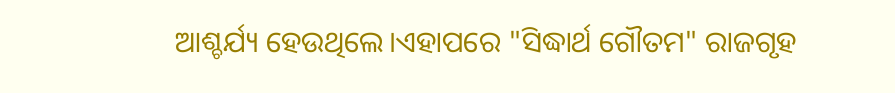ଆଶ୍ଚର୍ଯ୍ୟ ହେଉଥିଲେ।ଏହାପରେ "ସିଦ୍ଧାର୍ଥ ଗୌତମ" ରାଜଗୃହ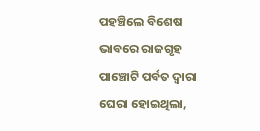ପହଞ୍ଚିଲେ ବିଶେଷ ଭାବରେ ରାଜଗୃହ ପାଞ୍ଚୋଟି ପର୍ବତ ଦ୍ୱାରା ଘେରା ହୋଇଥିଲା,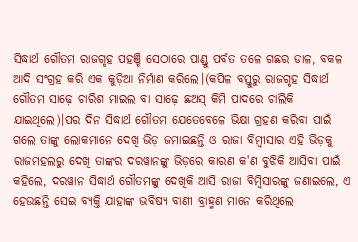ସିଦ୍ଧାର୍ଥ ଗୌତମ ରାଜଗୃହ ପହଞ୍ଚି ସେଠାରେ ପାଣ୍ଡୁ ପର୍ବତ ତଳେ ଗଛର ଡାଳ, ବକଳ ଆଦି ସଂଗ୍ରହ କରି ଏକ କୁଡ଼ିଆ ନିର୍ମାଣ କରିଲେ।(କପିଳ ବସ୍ତୁରୁ ରାଜଗୃହ ସିଦ୍ଧାର୍ଥ ଗୌତମ ସାଢ଼େ ଚାରିଶ ମାଇଲ ବା ସାଢ଼େ ଛଅସ୍ କିମି ପାଦରେ ଚାଲିକି ଯାଇଥିଲେ)।ପର ଦିନ ସିଦ୍ଧାର୍ଥ ଗୌତମ ଯେତେବେଳେ ଭିକ୍ଷା ଗ୍ରହଣ କରିବା ପାଇଁ ଗଲେ ତାଙ୍କୁ ଲୋକମାନେ ଦେଖି ଭିଡ଼ ଜମାଇଛନ୍ତି ଓ ରାଜା ବିମ୍ବୀସାର ଏହି ଭିଡ଼କୁ ରାଜମହଲରୁ ଦେଖି ତାଙ୍କର ଦରୱାନଙ୍କୁ ଭିଡ଼ରେ କାରଣ କ'ଣ ବୁଝିକି ଆସିବା ପାଇଁ କହିଲେ, ଦରୱାନ ସିଦ୍ଧାର୍ଥ ଗୌତମଙ୍କୁ ଦେଖିକି ଆସି ରାଜା ବିମ୍ବିସାରଙ୍କୁ ଜଣାଇଲେ, ଏ ହେଉଛନ୍ତି ସେଇ ବ୍ୟକ୍ତି ଯାହାଙ୍କ ଭବିଷ୍ୟ ବାଣୀ ବ୍ରାହ୍ମଣ ମାନେ କରିଥିଲେ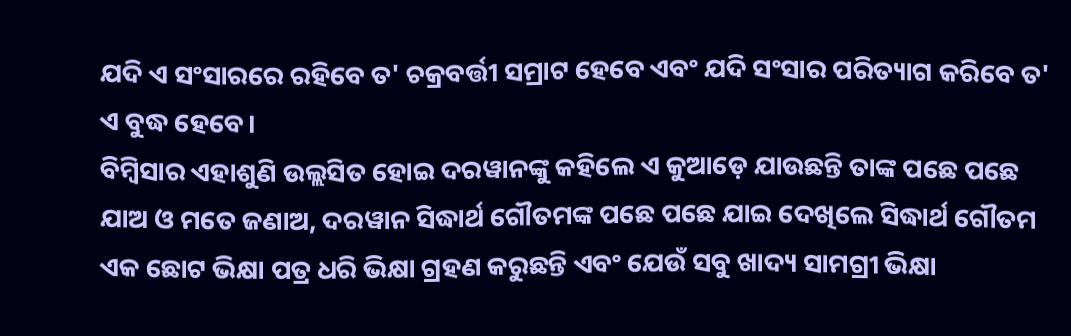ଯଦି ଏ ସଂସାରରେ ରହିବେ ତ' ଚକ୍ରବର୍ତ୍ତୀ ସମ୍ରାଟ ହେବେ ଏବଂ ଯଦି ସଂସାର ପରିତ୍ୟାଗ କରିବେ ତ' ଏ ବୁଦ୍ଧ ହେବେ।
ବିମ୍ବିସାର ଏହାଶୁଣି ଉଲ୍ଲସିତ ହୋଇ ଦରୱାନଙ୍କୁ କହିଲେ ଏ କୁଆଡ଼େ ଯାଉଛନ୍ତି ତାଙ୍କ ପଛେ ପଛେ ଯାଅ ଓ ମତେ ଜଣାଅ, ଦରୱାନ ସିଦ୍ଧାର୍ଥ ଗୌତମଙ୍କ ପଛେ ପଛେ ଯାଇ ଦେଖିଲେ ସିଦ୍ଧାର୍ଥ ଗୌତମ ଏକ ଛୋଟ ଭିକ୍ଷା ପତ୍ର ଧରି ଭିକ୍ଷା ଗ୍ରହଣ କରୁଛନ୍ତି ଏବଂ ଯେଉଁ ସବୁ ଖାଦ୍ୟ ସାମଗ୍ରୀ ଭିକ୍ଷା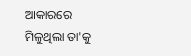ଆକାରରେ ମିଳୁଥିଲା ତା'କୁ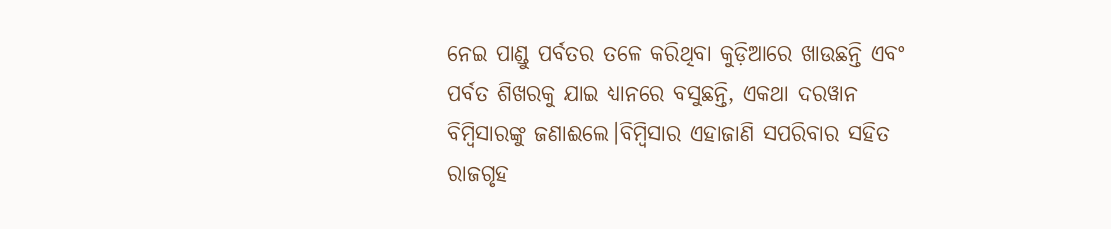ନେଇ ପାଣ୍ଡୁ ପର୍ବତର ତଳେ କରିଥିବା କୁଡ଼ିଆରେ ଖାଉଛନ୍ତି ଏବଂ ପର୍ବତ ଶିଖରକୁ ଯାଇ ଧ୍ୟାନରେ ବସୁଛନ୍ତି, ଏକଥା ଦରୱାନ ବିମ୍ବିସାରଙ୍କୁ ଜଣାଈଲେ।ବିମ୍ବିସାର ଏହାଜାଣି ସପରିବାର ସହିତ ରାଜଗୃହ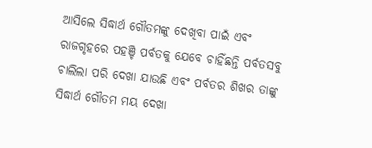ଆସିଲେ ସିଦ୍ଧାର୍ଥ ଗୌତମଙ୍କୁ ଦେଖିବା ପାଇଁ ଏବଂ ରାଜଗୃହରେ ପହଞ୍ଚି ପର୍ବତକୁ ଯେବେ ଚାହିଁଛନ୍ତି ପର୍ବତସବୁ ଚାଲିଲା ପରି ଦେଖା ଯାଉଛି ଏବଂ ପର୍ବତର ଶିଖର ତାଙ୍କୁ ସିଦ୍ଧାର୍ଥ ଗୌତମ ମୟ ଦେଖା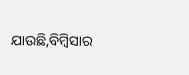ଯାଉଛି,ବିମ୍ବିସାର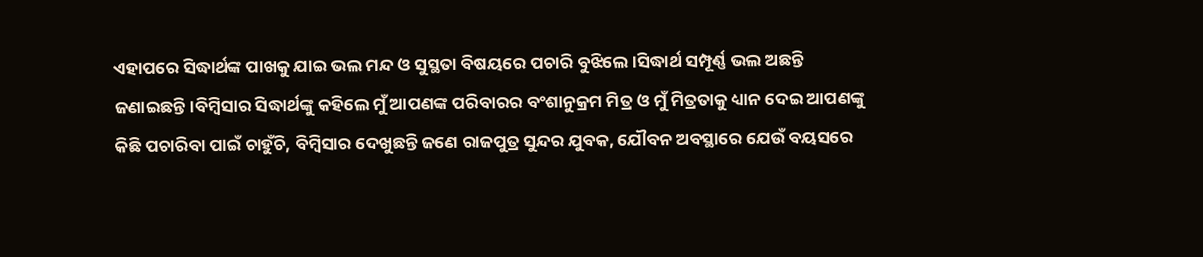ଏହାପରେ ସିଦ୍ଧାର୍ଥଙ୍କ ପାଖକୁ ଯାଇ ଭଲ ମନ୍ଦ ଓ ସୁସ୍ଥତା ବିଷୟରେ ପଚାରି ବୁଝିଲେ।ସିଦ୍ଧାର୍ଥ ସମ୍ପୂର୍ଣ୍ଣ ଭଲ ଅଛନ୍ତି ଜଣାଇଛନ୍ତି।ବିମ୍ବିସାର ସିଦ୍ଧାର୍ଥଙ୍କୁ କହିଲେ ମୁଁ ଆପଣଙ୍କ ପରିବାରର ବଂଶାନୁକ୍ରମ ମିତ୍ର ଓ ମୁଁ ମିତ୍ରତାକୁ ଧ୍ୟାନ ଦେଇ ଆପଣଙ୍କୁ କିଛି ପଚାରିବା ପାଇଁ ଚାହୁଁଚି, ବିମ୍ବିସାର ଦେଖୁଛନ୍ତି ଜଣେ ରାଜପୁତ୍ର ସୁନ୍ଦର ଯୁବକ, ଯୌବନ ଅବସ୍ଥାରେ ଯେଉଁ ବୟସରେ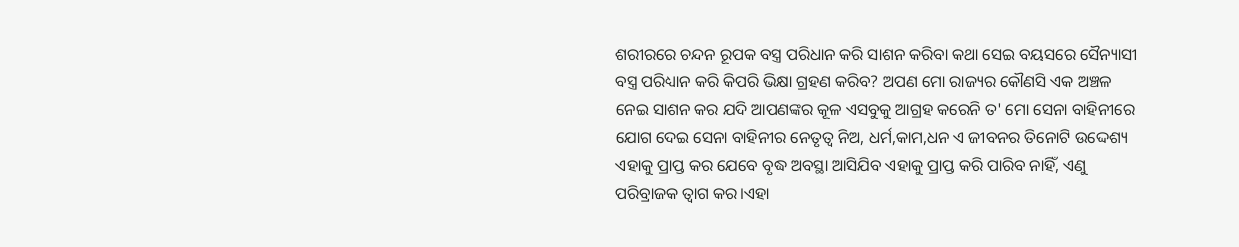ଶରୀରରେ ଚନ୍ଦନ ରୂପକ ବସ୍ତ୍ର ପରିଧାନ କରି ସାଶନ କରିବା କଥା ସେଇ ବୟସରେ ସୈନ୍ୟାସୀ ବସ୍ତ୍ର ପରିଧ୍ୟାନ କରି କିପରି ଭିକ୍ଷା ଗ୍ରହଣ କରିବ? ଅପଣ ମୋ ରାଜ୍ୟର କୌଣସି ଏକ ଅଞ୍ଚଳ ନେଇ ସାଶନ କର ଯଦି ଆପଣଙ୍କର କୂଳ ଏସବୁକୁ ଆଗ୍ରହ କରେନି ତ' ମୋ ସେନା ବାହିନୀରେ ଯୋଗ ଦେଇ ସେନା ବାହିନୀର ନେତୃତ୍ୱ ନିଅ, ଧର୍ମ,କାମ,ଧନ ଏ ଜୀବନର ତିନୋଟି ଉଦ୍ଦେଶ୍ୟ ଏହାକୁ ପ୍ରାପ୍ତ କର ଯେବେ ବୃଦ୍ଧ ଅବସ୍ଥା ଆସିଯିବ ଏହାକୁ ପ୍ରାପ୍ତ କରି ପାରିବ ନାହିଁ, ଏଣୁ ପରିବ୍ରାଜକ ତ୍ବାଗ କର।ଏହା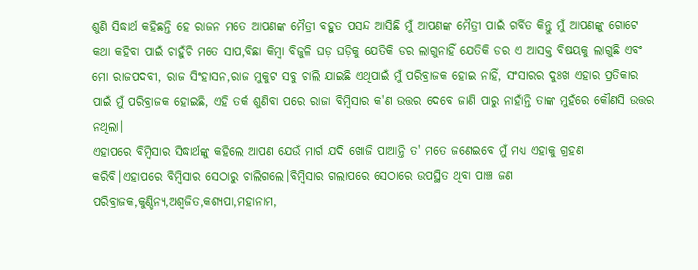ଶୁଣି ସିଦ୍ଧାର୍ଥ କହିଛନ୍ତି ହେ ରାଜନ ମତେ ଆପଣଙ୍କ ମୈତ୍ରୀ ବହୁତ ପସନ୍ଦ ଆସିଛି ମୁଁ ଆପଣଙ୍କ ମୈତ୍ରୀ ପାଇଁ ଗର୍ବିତ କିନ୍ତୁ ମୁଁ ଆପଣଙ୍କୁ ଗୋଟେ କଥା କହିବା ପାଇଁ ଚାହୁଁଚି ମତେ ସାପ,ବିଛା କିମ୍ବା ବିଜୁଳି ଘଡ଼ ଘଡ଼ିକୁ ଯେତିକି ଡର ଲାଗୁନାହିଁ ଯେତିକି ଡର ଏ ଆସକ୍ତ ବିଷୟକୁ ଲାଗୁଛି ଏବଂ ମୋ ରାଜପଦବୀ, ରାଜ ସିଂହାସନ,ରାଜ ମୁକୁଟ ସବୁ ଚାଲି ଯାଇଛି ଏଥିପାଇଁ ମୁଁ ପରିବ୍ରାଜକ ହୋଇ ନାହିଁ, ସଂସାରର ଦୁଃଖ ଏହାର ପ୍ରତିକାର ପାଇଁ ମୁଁ ପରିବ୍ରାଜକ ହୋଇଛି, ଏହି ତର୍କ ଶୁଣିବା ପରେ ରାଜା ବିମ୍ବିସାର କ'ଣ ଉତ୍ତର ଦେବେ ଜାଣି ପାରୁ ନାହାଁନ୍ତି ତାଙ୍କ ମୁହଁରେ କୌଣସି ଉତ୍ତର ନଥିଲା।
ଏହାପରେ ବିମ୍ବିସାର ସିଦ୍ଧାର୍ଥଙ୍କୁ କହିଲେ ଆପଣ ଯେଉଁ ମାର୍ଗ ଯଦି ଖୋଜି ପାଆନ୍ତି ତ' ମତେ ଜଣେଇବେ ମୁଁ ମଧ୍ୟ ଏହାକୁ ଗ୍ରହଣ କରିବି।ଏହାପରେ ବିମ୍ବିସାର ସେଠାରୁ ଚାଲିଗଲେ।ବିମ୍ବିସାର ଗଲାପରେ ସେଠାରେ ଉପସ୍ଥିତ ଥିବା ପାଞ୍ଚ ଜଣ ପରିବ୍ରାଜକ,କୁଣ୍ଡିନ୍ୟ,ଅଶ୍ଵଜିତ,କଶ୍ୟପା,ମହାନାମ,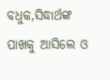ବଧୁକ,ସିଦ୍ଧାର୍ଥଙ୍କ ପାଖକୁ ଆସିଲେ ଓ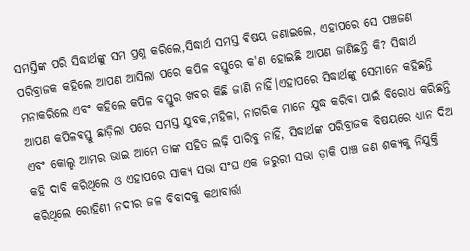ସମସ୍ତିଙ୍କ ପରି ସିଦ୍ଧାର୍ଥଙ୍କୁ ସମ ପ୍ରଶ୍ନ କରିଲେ,ସିଦ୍ଧାର୍ଥ ସମସ୍ତ ଵିଷୟ ଜଣାଇଲେ, ଏହାପରେ ସେ ପଞ୍ଚଜଣ ପରିବ୍ରାଜକ କହିଲେ ଆପଣ ଆସିଲା ପରେ କପିଳ ବସ୍ତୁରେ କ'ଣ ହୋଇଛି ଆପଣ ଜାଣିଛନ୍ତି କି? ସିଦ୍ଧାର୍ଥ ମନାକରିଲେ ଏବଂ କହିଲେ କପିଳ ବସ୍ତୁର ଖବର କିଛି ଜାଣି ନାହିଁ।ଏହାପରେ ସିଦ୍ଧାର୍ଥଙ୍କୁ ସେମାନେ କହିଛନ୍ତି ଆପଣ କପିଳଵସ୍ତୁ ଛାଡ଼ିଲା ପରେ ସମସ୍ତ ଯୁବକ,ମହିଳା, ନାଗରିକ ମାନେ ଯୁଦ୍ଧ କରିବା ପାଇଁ ବିରୋଧ କରିଛନ୍ତି ଏବଂ କୋଲ୍ହ ଆମର ଭାଇ ଆମେ ତାଙ୍କ ସହିତ ଲଢ଼ି ପାରିବୁ ନାହିଁ, ସିଦ୍ଧାର୍ଥଙ୍କ ପରିବ୍ରାଜକ ବିଷୟରେ ଧ୍ୟାନ ଦିଅ କହି ଦାବି କରିଥିଲେ ଓ ଏହାପରେ ସାକ୍ୟ ସଭା ସଂଘ ଏକ ଜରୁରୀ ସଭା ଡ଼ାକି ପାଞ୍ଚ ଜଣ ଶକ୍ୟକୁ ନିଯୁକ୍ତି କରିଥିଲେ ରୋହିଣୀ ନଦୀର ଜଳ ବିବାଦକୁ କଥାବାର୍ତ୍ତା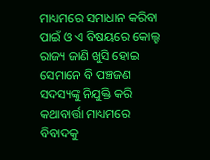ମାଧ୍ୟମରେ ସମାଧାନ କରିବା ପାଇଁ ଓ ଏ ବିଷୟରେ କୋଲ୍ହ ରାଜ୍ୟ ଜାଣି ଖୁସି ହୋଇ ସେମାନେ ବି ପଞ୍ଚଜଣ ସଦସ୍ୟଙ୍କୁ ନିଯୁକ୍ତି କରି କଥାବାର୍ତ୍ତା ମାଧ୍ୟମରେ ବିବାଦକୁ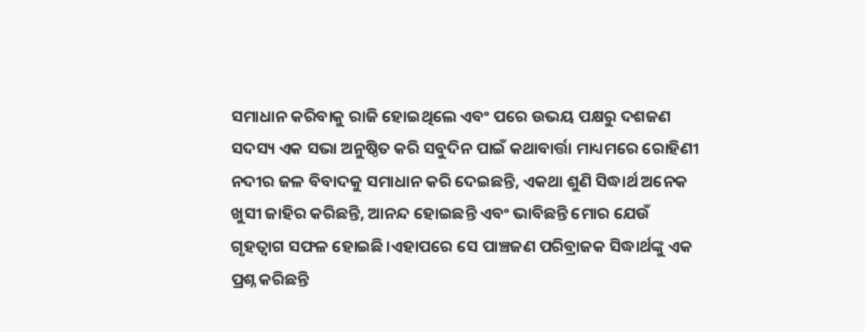ସମାଧାନ କରିବାକୁ ରାଜି ହୋଇଥିଲେ ଏବଂ ପରେ ଉଭୟ ପକ୍ଷରୁ ଦଶଜଣ ସଦସ୍ୟ ଏକ ସଭା ଅନୁଷ୍ଠିତ କରି ସବୁଦିନ ପାଇଁ କଥାବାର୍ତ୍ତା ମାଧ୍ୟମରେ ରୋହିଣୀ ନଦୀର ଜଳ ବିବାଦକୁ ସମାଧାନ କରି ଦେଇଛନ୍ତି, ଏକଥା ଶୁଣି ସିଦ୍ଧାର୍ଥ ଅନେକ ଖୁସୀ ଜାହିର କରିଛନ୍ତି, ଆନନ୍ଦ ହୋଇଛନ୍ତି ଏବଂ ଭାବିଛନ୍ତି ମୋର ଯେଉଁ ଗୃହତ୍ଵାଗ ସଫଳ ହୋଇଛି।ଏହାପରେ ସେ ପାଞ୍ଚଜଣ ପରିବ୍ରାଜକ ସିଦ୍ଧାର୍ଥଙ୍କୁ ଏକ ପ୍ରଶ୍ନ କରିଛନ୍ତି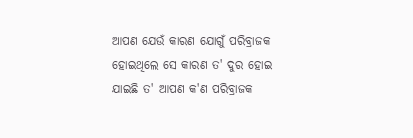ଆପଣ ଯେଉଁ କାରଣ ଯୋଗୁଁ ପରିବ୍ରାଜକ ହୋଇଥିଲେ ସେ କାରଣ ତ' ଦୁର ହୋଇ ଯାଇଛି ତ' ଆପଣ କ'ଣ ପରିବ୍ରାଜକ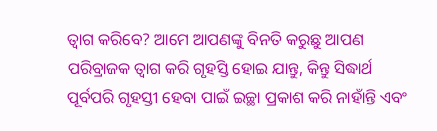ତ୍ବାଗ କରିବେ? ଆମେ ଆପଣଙ୍କୁ ବିନତି କରୁଛୁ ଆପଣ ପରିବ୍ରାଜକ ତ୍ବାଗ କରି ଗୃହସ୍ତି ହୋଇ ଯାନ୍ତୁ, କିନ୍ତୁ ସିଦ୍ଧାର୍ଥ ପୂର୍ବପରି ଗୃହସ୍ତୀ ହେବା ପାଇଁ ଇଚ୍ଛା ପ୍ରକାଶ କରି ନାହାଁନ୍ତି ଏବଂ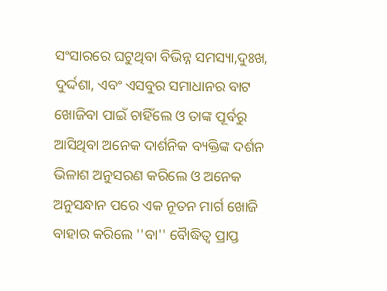ସଂସାରରେ ଘଟୁଥିବା ବିଭିନ୍ନ ସମସ୍ୟା,ଦୁଃଖ, ଦୁର୍ଦ୍ଦଶା, ଏବଂ ଏସବୁର ସମାଧାନର ବାଟ ଖୋଜିବା ପାଇଁ ଚାହିଁଲେ ଓ ତାଙ୍କ ପୂର୍ବରୁ ଆସିଥିବା ଅନେକ ଦାର୍ଶନିକ ବ୍ୟକ୍ତିଙ୍କ ଦର୍ଶନ ଭିଳାଶ ଅନୁସରଣ କରିଲେ ଓ ଅନେକ ଅନୁସନ୍ଧାନ ପରେ ଏକ ନୂତନ ମାର୍ଗ ଖୋଜି ବାହାର କରିଲେ ''ବା'' ବୋୖଦ୍ଧିତ୍ୱ ପ୍ରାପ୍ତ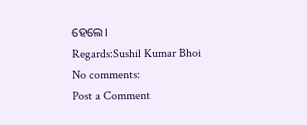ହେଲେ।
Regards:Sushil Kumar Bhoi
No comments:
Post a Comment